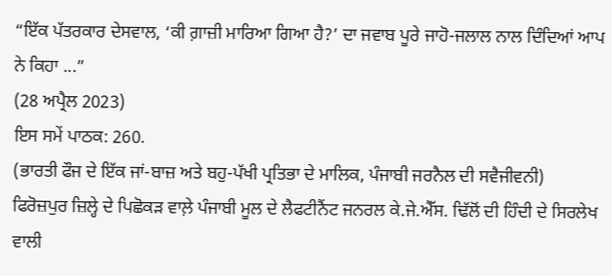“ਇੱਕ ਪੱਤਰਕਾਰ ਦੇਸਵਾਲ, ‘ਕੀ ਗ਼ਾਜ਼ੀ ਮਾਰਿਆ ਗਿਆ ਹੈ?’ ਦਾ ਜਵਾਬ ਪੂਰੇ ਜਾਹੋ-ਜਲਾਲ ਨਾਲ ਦਿੰਦਿਆਂ ਆਪ ਨੇ ਕਿਹਾ ...”
(28 ਅਪ੍ਰੈਲ 2023)
ਇਸ ਸਮੇਂ ਪਾਠਕ: 260.
(ਭਾਰਤੀ ਫੌਜ ਦੇ ਇੱਕ ਜਾਂ-ਬਾਜ਼ ਅਤੇ ਬਹੁ-ਪੱਖੀ ਪ੍ਰਤਿਭਾ ਦੇ ਮਾਲਿਕ, ਪੰਜਾਬੀ ਜਰਨੈਲ ਦੀ ਸਵੈਜੀਵਨੀ)
ਫਿਰੋਜ਼ਪੁਰ ਜ਼ਿਲ੍ਹੇ ਦੇ ਪਿਛੋਕੜ ਵਾਲ਼ੇ ਪੰਜਾਬੀ ਮੂਲ ਦੇ ਲੈਫਟੀਨੈਂਟ ਜਨਰਲ ਕੇ.ਜੇ.ਐੱਸ. ਢਿੱਲੋਂ ਦੀ ਹਿੰਦੀ ਦੇ ਸਿਰਲੇਖ ਵਾਲੀ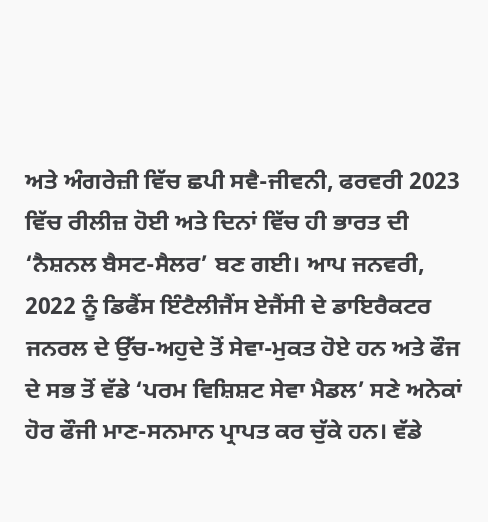ਅਤੇ ਅੰਗਰੇਜ਼ੀ ਵਿੱਚ ਛਪੀ ਸਵੈ-ਜੀਵਨੀ, ਫਰਵਰੀ 2023 ਵਿੱਚ ਰੀਲੀਜ਼ ਹੋਈ ਅਤੇ ਦਿਨਾਂ ਵਿੱਚ ਹੀ ਭਾਰਤ ਦੀ ‘ਨੈਸ਼ਨਲ ਬੈਸਟ-ਸੈਲਰ’ ਬਣ ਗਈ। ਆਪ ਜਨਵਰੀ, 2022 ਨੂੰ ਡਿਫੈਂਸ ਇੰਟੈਲੀਜੈਂਸ ਏਜੈਂਸੀ ਦੇ ਡਾਇਰੈਕਟਰ ਜਨਰਲ ਦੇ ਉੱਚ-ਅਹੁਦੇ ਤੋਂ ਸੇਵਾ-ਮੁਕਤ ਹੋਏ ਹਨ ਅਤੇ ਫੌਜ ਦੇ ਸਭ ਤੋਂ ਵੱਡੇ ‘ਪਰਮ ਵਿਸ਼ਿਸ਼ਟ ਸੇਵਾ ਮੈਡਲ’ ਸਣੇ ਅਨੇਕਾਂ ਹੋਰ ਫੌਜੀ ਮਾਣ-ਸਨਮਾਨ ਪ੍ਰਾਪਤ ਕਰ ਚੁੱਕੇ ਹਨ। ਵੱਡੇ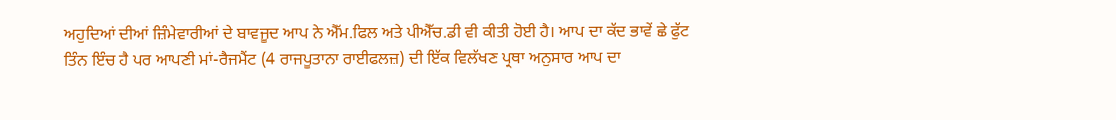ਅਹੁਦਿਆਂ ਦੀਆਂ ਜ਼ਿੰਮੇਵਾਰੀਆਂ ਦੇ ਬਾਵਜੂਦ ਆਪ ਨੇ ਐੱਮ.ਫਿਲ ਅਤੇ ਪੀਐੱਚ.ਡੀ ਵੀ ਕੀਤੀ ਹੋਈ ਹੈ। ਆਪ ਦਾ ਕੱਦ ਭਾਵੇਂ ਛੇ ਫੁੱਟ ਤਿੰਨ ਇੰਚ ਹੈ ਪਰ ਆਪਣੀ ਮਾਂ-ਰੈਜਮੈਂਟ (4 ਰਾਜਪੂਤਾਨਾ ਰਾਈਫਲਜ਼) ਦੀ ਇੱਕ ਵਿਲੱਖਣ ਪ੍ਰਥਾ ਅਨੁਸਾਰ ਆਪ ਦਾ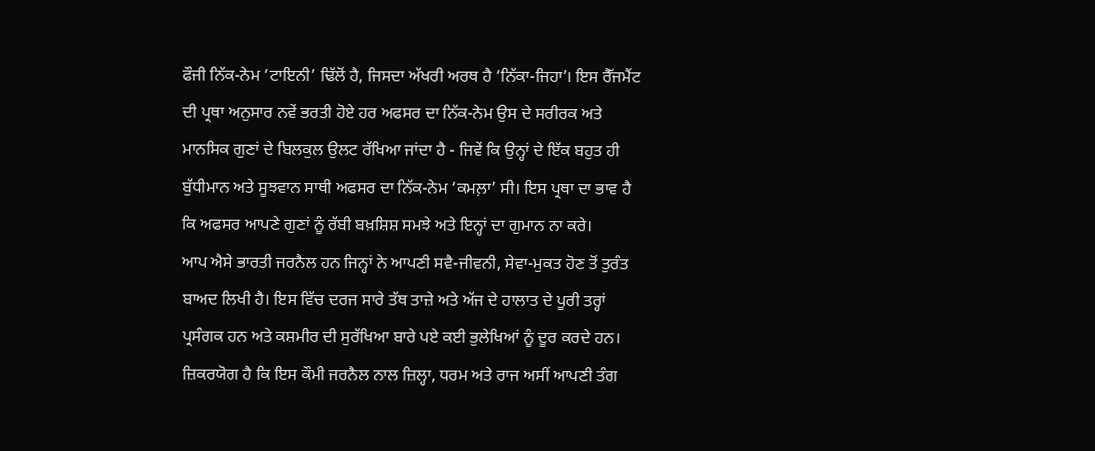ਫੌਜੀ ਨਿੱਕ-ਨੇਮ ‘ਟਾਇਨੀ’ ਢਿੱਲੋਂ ਹੈ, ਜਿਸਦਾ ਅੱਖਰੀ ਅਰਥ ਹੈ ‘ਨਿੱਕਾ-ਜਿਹਾ’। ਇਸ ਰੈੱਜਮੈਂਟ ਦੀ ਪ੍ਰਥਾ ਅਨੁਸਾਰ ਨਵੇਂ ਭਰਤੀ ਹੋਏ ਹਰ ਅਫਸਰ ਦਾ ਨਿੱਕ-ਨੇਮ ਉਸ ਦੇ ਸਰੀਰਕ ਅਤੇ ਮਾਨਸਿਕ ਗੁਣਾਂ ਦੇ ਬਿਲਕੁਲ ਉਲਟ ਰੱਖਿਆ ਜਾਂਦਾ ਹੈ - ਜਿਵੇਂ ਕਿ ਉਨ੍ਹਾਂ ਦੇ ਇੱਕ ਬਹੁਤ ਹੀ ਬੁੱਧੀਮਾਨ ਅਤੇ ਸੂਝਵਾਨ ਸਾਥੀ ਅਫਸਰ ਦਾ ਨਿੱਕ-ਨੇਮ ‘ਕਮਲ਼ਾ’ ਸੀ। ਇਸ ਪ੍ਰਥਾ ਦਾ ਭਾਵ ਹੈ ਕਿ ਅਫਸਰ ਆਪਣੇ ਗੁਣਾਂ ਨੂੰ ਰੱਬੀ ਬਖ਼ਸ਼ਿਸ਼ ਸਮਝੇ ਅਤੇ ਇਨ੍ਹਾਂ ਦਾ ਗੁਮਾਨ ਨਾ ਕਰੇ।
ਆਪ ਐਸੇ ਭਾਰਤੀ ਜਰਨੈਲ ਹਨ ਜਿਨ੍ਹਾਂ ਨੇ ਆਪਣੀ ਸਵੈ-ਜੀਵਨੀ, ਸੇਵਾ-ਮੁਕਤ ਹੋਣ ਤੋਂ ਤੁਰੰਤ ਬਾਅਦ ਲਿਖੀ ਹੈ। ਇਸ ਵਿੱਚ ਦਰਜ ਸਾਰੇ ਤੱਥ ਤਾਜ਼ੇ ਅਤੇ ਅੱਜ ਦੇ ਹਾਲਾਤ ਦੇ ਪੂਰੀ ਤਰ੍ਹਾਂ ਪ੍ਰਸੰਗਕ ਹਨ ਅਤੇ ਕਸ਼ਮੀਰ ਦੀ ਸੁਰੱਖਿਆ ਬਾਰੇ ਪਏ ਕਈ ਭੁਲੇਖਿਆਂ ਨੂੰ ਦੂਰ ਕਰਦੇ ਹਨ। ਜ਼ਿਕਰਯੋਗ ਹੈ ਕਿ ਇਸ ਕੌਮੀ ਜਰਨੈਲ ਨਾਲ ਜ਼ਿਲ੍ਹਾ, ਧਰਮ ਅਤੇ ਰਾਜ ਅਸੀਂ ਆਪਣੀ ਤੰਗ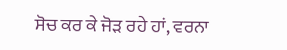ਸੋਚ ਕਰ ਕੇ ਜੋੜ ਰਹੇ ਹਾਂ, ਵਰਨਾ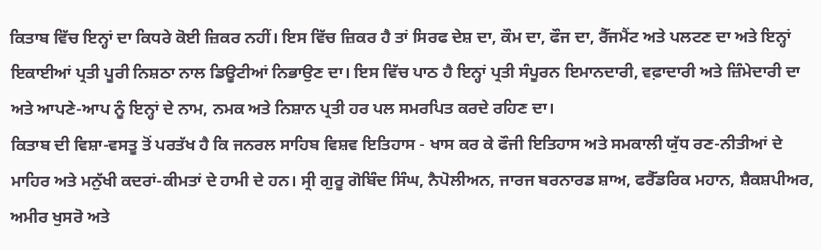ਕਿਤਾਬ ਵਿੱਚ ਇਨ੍ਹਾਂ ਦਾ ਕਿਧਰੇ ਕੋਈ ਜ਼ਿਕਰ ਨਹੀਂ। ਇਸ ਵਿੱਚ ਜ਼ਿਕਰ ਹੈ ਤਾਂ ਸਿਰਫ ਦੇਸ਼ ਦਾ, ਕੌਮ ਦਾ, ਫੌਜ ਦਾ, ਰੈੱਜਮੈਂਟ ਅਤੇ ਪਲਟਣ ਦਾ ਅਤੇ ਇਨ੍ਹਾਂ ਇਕਾਈਆਂ ਪ੍ਰਤੀ ਪੂਰੀ ਨਿਸ਼ਠਾ ਨਾਲ ਡਿਊਟੀਆਂ ਨਿਭਾਉਣ ਦਾ। ਇਸ ਵਿੱਚ ਪਾਠ ਹੈ ਇਨ੍ਹਾਂ ਪ੍ਰਤੀ ਸੰਪੂਰਨ ਇਮਾਨਦਾਰੀ, ਵਫ਼ਾਦਾਰੀ ਅਤੇ ਜ਼ਿੰਮੇਦਾਰੀ ਦਾ ਅਤੇ ਆਪਣੇ-ਆਪ ਨੂੰ ਇਨ੍ਹਾਂ ਦੇ ਨਾਮ, ਨਮਕ ਅਤੇ ਨਿਸ਼ਾਨ ਪ੍ਰਤੀ ਹਰ ਪਲ ਸਮਰਪਿਤ ਕਰਦੇ ਰਹਿਣ ਦਾ।
ਕਿਤਾਬ ਦੀ ਵਿਸ਼ਾ-ਵਸਤੂ ਤੋਂ ਪਰਤੱਖ ਹੈ ਕਿ ਜਨਰਲ ਸਾਹਿਬ ਵਿਸ਼ਵ ਇਤਿਹਾਸ - ਖਾਸ ਕਰ ਕੇ ਫੌਜੀ ਇਤਿਹਾਸ ਅਤੇ ਸਮਕਾਲੀ ਯੁੱਧ ਰਣ-ਨੀਤੀਆਂ ਦੇ ਮਾਹਿਰ ਅਤੇ ਮਨੁੱਖੀ ਕਦਰਾਂ-ਕੀਮਤਾਂ ਦੇ ਹਾਮੀ ਦੇ ਹਨ। ਸ੍ਰੀ ਗੁਰੂ ਗੋਬਿੰਦ ਸਿੰਘ, ਨੈਪੋਲੀਅਨ, ਜਾਰਜ ਬਰਨਾਰਡ ਸ਼ਾਅ, ਫਰੈੱਡਰਿਕ ਮਹਾਨ, ਸ਼ੈਕਸ਼ਪੀਅਰ, ਅਮੀਰ ਖੁਸਰੋ ਅਤੇ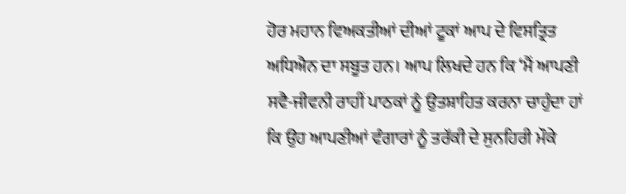ਹੋਰ ਮਹਾਨ ਵਿਅਕਤੀਆਂ ਦੀਆਂ ਟੂਕਾਂ ਆਪ ਦੇ ਵਿਸਤ੍ਰਿਤ ਅਧਿਐਨ ਦਾ ਸਬੂਤ ਹਨ। ਆਪ ਲਿਖਦੇ ਹਨ ਕਿ ‘ਮੈਂ ਆਪਣੀ ਸਵੈ-ਜੀਵਨੀ ਰਾਹੀਂ ਪਾਠਕਾਂ ਨੂੰ ਉਤਸ਼ਾਹਿਤ ਕਰਨਾ ਚਾਹੁੰਦਾ ਹਾਂ ਕਿ ਉਹ ਆਪਣੀਆਂ ਵੰਗਾਰਾਂ ਨੂੰ ਤਰੱਕੀ ਦੇ ਸੁਨਹਿਰੀ ਮੌਕੇ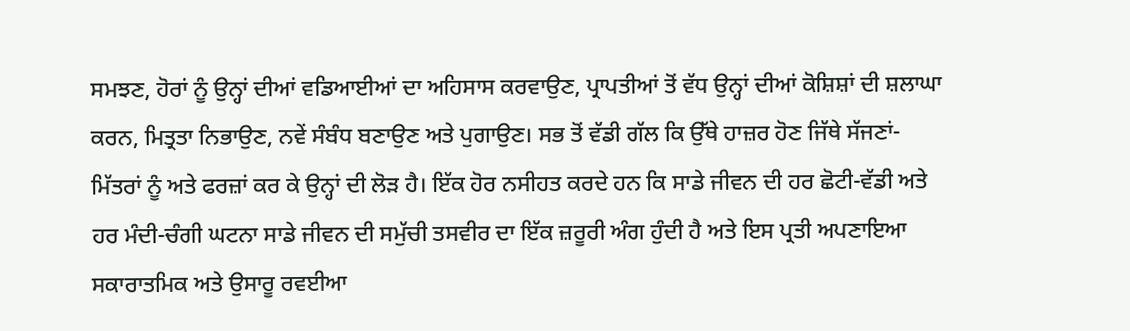ਸਮਝਣ, ਹੋਰਾਂ ਨੂੰ ਉਨ੍ਹਾਂ ਦੀਆਂ ਵਡਿਆਈਆਂ ਦਾ ਅਹਿਸਾਸ ਕਰਵਾਉਣ, ਪ੍ਰਾਪਤੀਆਂ ਤੋਂ ਵੱਧ ਉਨ੍ਹਾਂ ਦੀਆਂ ਕੋਸ਼ਿਸ਼ਾਂ ਦੀ ਸ਼ਲਾਘਾ ਕਰਨ, ਮਿਤ੍ਰਤਾ ਨਿਭਾਉਣ, ਨਵੇਂ ਸੰਬੰਧ ਬਣਾਉਣ ਅਤੇ ਪੁਗਾਉਣ। ਸਭ ਤੋਂ ਵੱਡੀ ਗੱਲ ਕਿ ਉੱਥੇ ਹਾਜ਼ਰ ਹੋਣ ਜਿੱਥੇ ਸੱਜਣਾਂ-ਮਿੱਤਰਾਂ ਨੂੰ ਅਤੇ ਫਰਜ਼ਾਂ ਕਰ ਕੇ ਉਨ੍ਹਾਂ ਦੀ ਲੋੜ ਹੈ। ਇੱਕ ਹੋਰ ਨਸੀਹਤ ਕਰਦੇ ਹਨ ਕਿ ਸਾਡੇ ਜੀਵਨ ਦੀ ਹਰ ਛੋਟੀ-ਵੱਡੀ ਅਤੇ ਹਰ ਮੰਦੀ-ਚੰਗੀ ਘਟਨਾ ਸਾਡੇ ਜੀਵਨ ਦੀ ਸਮੁੱਚੀ ਤਸਵੀਰ ਦਾ ਇੱਕ ਜ਼ਰੂਰੀ ਅੰਗ ਹੁੰਦੀ ਹੈ ਅਤੇ ਇਸ ਪ੍ਰਤੀ ਅਪਣਾਇਆ ਸਕਾਰਾਤਮਿਕ ਅਤੇ ਉਸਾਰੂ ਰਵਈਆ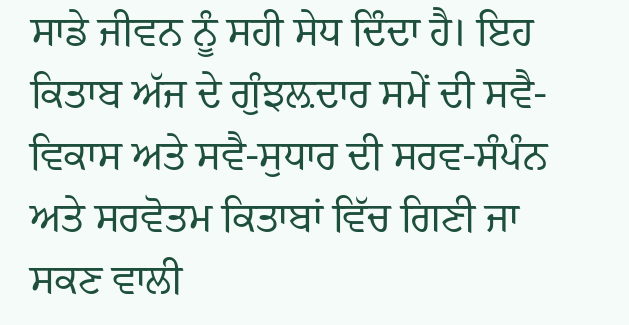ਸਾਡੇ ਜੀਵਨ ਨੂੰ ਸਹੀ ਸੇਧ ਦਿੰਦਾ ਹੈ। ਇਹ ਕਿਤਾਬ ਅੱਜ ਦੇ ਗੁੰਝਲ਼ਦਾਰ ਸਮੇਂ ਦੀ ਸਵੈ-ਵਿਕਾਸ ਅਤੇ ਸਵੈ-ਸੁਧਾਰ ਦੀ ਸਰਵ-ਸੰਪੰਨ ਅਤੇ ਸਰਵੋਤਮ ਕਿਤਾਬਾਂ ਵਿੱਚ ਗਿਣੀ ਜਾ ਸਕਣ ਵਾਲੀ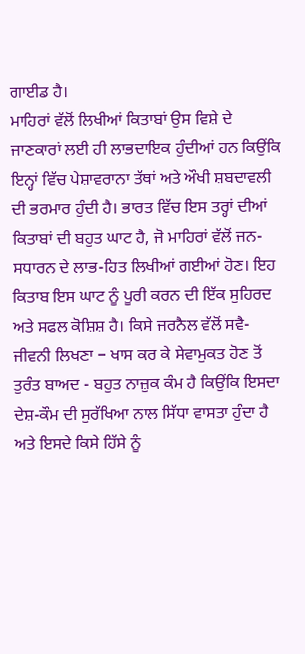ਗਾਈਡ ਹੈ।
ਮਾਹਿਰਾਂ ਵੱਲੋਂ ਲਿਖੀਆਂ ਕਿਤਾਬਾਂ ਉਸ ਵਿਸ਼ੇ ਦੇ ਜਾਣਕਾਰਾਂ ਲਈ ਹੀ ਲਾਭਦਾਇਕ ਹੁੰਦੀਆਂ ਹਨ ਕਿਉਂਕਿ ਇਨ੍ਹਾਂ ਵਿੱਚ ਪੇਸ਼ਾਵਰਾਨਾ ਤੱਥਾਂ ਅਤੇ ਔਖੀ ਸ਼ਬਦਾਵਲੀ ਦੀ ਭਰਮਾਰ ਹੁੰਦੀ ਹੈ। ਭਾਰਤ ਵਿੱਚ ਇਸ ਤਰ੍ਹਾਂ ਦੀਆਂ ਕਿਤਾਬਾਂ ਦੀ ਬਹੁਤ ਘਾਟ ਹੈ, ਜੋ ਮਾਹਿਰਾਂ ਵੱਲੋਂ ਜਨ-ਸਧਾਰਨ ਦੇ ਲਾਭ-ਹਿਤ ਲਿਖੀਆਂ ਗਈਆਂ ਹੋਣ। ਇਹ ਕਿਤਾਬ ਇਸ ਘਾਟ ਨੂੰ ਪੂਰੀ ਕਰਨ ਦੀ ਇੱਕ ਸੁਹਿਰਦ ਅਤੇ ਸਫਲ ਕੋਸ਼ਿਸ਼ ਹੈ। ਕਿਸੇ ਜਰਨੈਲ ਵੱਲੋਂ ਸਵੈ-ਜੀਵਨੀ ਲਿਖਣਾ − ਖਾਸ ਕਰ ਕੇ ਸੇਵਾਮੁਕਤ ਹੋਣ ਤੋਂ ਤੁਰੰਤ ਬਾਅਦ - ਬਹੁਤ ਨਾਜ਼ੁਕ ਕੰਮ ਹੈ ਕਿਉਂਕਿ ਇਸਦਾ ਦੇਸ਼-ਕੌਮ ਦੀ ਸੁਰੱਖਿਆ ਨਾਲ ਸਿੱਧਾ ਵਾਸਤਾ ਹੁੰਦਾ ਹੈ ਅਤੇ ਇਸਦੇ ਕਿਸੇ ਹਿੱਸੇ ਨੂੰ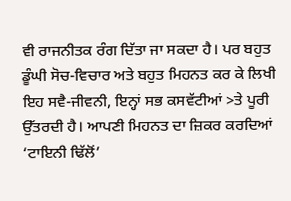ਵੀ ਰਾਜਨੀਤਕ ਰੰਗ ਦਿੱਤਾ ਜਾ ਸਕਦਾ ਹੈ। ਪਰ ਬਹੁਤ ਡੂੰਘੀ ਸੋਚ-ਵਿਚਾਰ ਅਤੇ ਬਹੁਤ ਮਿਹਨਤ ਕਰ ਕੇ ਲਿਖੀ ਇਹ ਸਵੈ-ਜੀਵਨੀ, ਇਨ੍ਹਾਂ ਸਭ ਕਸਵੱਟੀਆਂ >ਤੇ ਪੂਰੀ ਉੱਤਰਦੀ ਹੈ। ਆਪਣੀ ਮਿਹਨਤ ਦਾ ਜ਼ਿਕਰ ਕਰਦਿਆਂ ‘ਟਾਇਨੀ ਢਿੱਲੋਂ’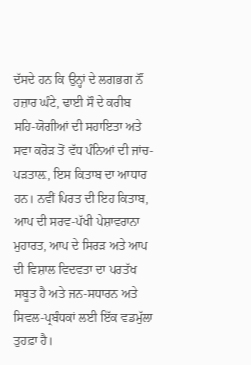ਦੱਸਦੇ ਹਨ ਕਿ ਉਨ੍ਹਾਂ ਦੇ ਲਗਭਗ ਨੌਂ ਹਜ਼ਾਰ ਘੰਟੇ, ਢਾਈ ਸੌ ਦੇ ਕਰੀਬ ਸਹਿ-ਯੋਗੀਆਂ ਦੀ ਸਹਾਇਤਾ ਅਤੇ ਸਵਾ ਕਰੋੜ ਤੋਂ ਵੱਧ ਪੰਨਿਆਂ ਦੀ ਜਾਂਚ-ਪੜਤਾਲ਼, ਇਸ ਕਿਤਾਬ ਦਾ ਆਧਾਰ ਹਨ। ਨਵੀਂ ਪਿਰਤ ਦੀ ਇਹ ਕਿਤਾਬ, ਆਪ ਦੀ ਸਰਵ-ਪੱਖੀ ਪੇਸ਼ਾਵਰਾਨਾ ਮੁਹਾਰਤ, ਆਪ ਦੇ ਸਿਰੜ ਅਤੇ ਆਪ ਦੀ ਵਿਸ਼ਾਲ ਵਿਦਵਤਾ ਦਾ ਪਰਤੱਖ ਸਬੂਤ ਹੈ ਅਤੇ ਜਨ-ਸਧਾਰਨ ਅਤੇ ਸਿਵਲ-ਪ੍ਰਬੰਧਕਾਂ ਲਈ ਇੱਕ ਵਡਮੁੱਲਾ ਤੁਹਫ਼ਾ ਹੈ।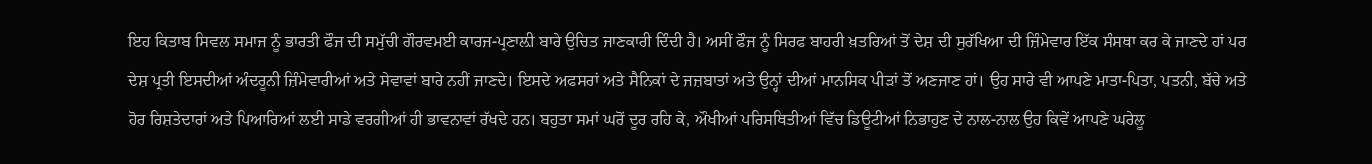ਇਹ ਕਿਤਾਬ ਸਿਵਲ ਸਮਾਜ ਨੂੰ ਭਾਰਤੀ ਫੌਜ ਦੀ ਸਮੁੱਚੀ ਗੌਰਵਮਈ ਕਾਰਜ-ਪ੍ਰਣਾਲ਼ੀ ਬਾਰੇ ਉਚਿਤ ਜਾਣਕਾਰੀ ਦਿੰਦੀ ਹੈ। ਅਸੀਂ ਫੌਜ ਨੂੰ ਸਿਰਫ ਬਾਹਰੀ ਖ਼ਤਰਿਆਂ ਤੋਂ ਦੇਸ਼ ਦੀ ਸੁਰੱਖਿਆ ਦੀ ਜ਼ਿੰਮੇਵਾਰ ਇੱਕ ਸੰਸਥਾ ਕਰ ਕੇ ਜਾਣਦੇ ਹਾਂ ਪਰ ਦੇਸ਼ ਪ੍ਰਤੀ ਇਸਦੀਆਂ ਅੰਦਰੂਨੀ ਜ਼ਿੰਮੇਵਾਰੀਆਂ ਅਤੇ ਸੇਵਾਵਾਂ ਬਾਰੇ ਨਹੀਂ ਜਾਣਦੇ। ਇਸਦੇ ਅਫਸਰਾਂ ਅਤੇ ਸੈਨਿਕਾਂ ਦੇ ਜਜ਼ਬਾਤਾਂ ਅਤੇ ਉਨ੍ਹਾਂ ਦੀਆਂ ਮਾਨਸਿਕ ਪੀੜਾਂ ਤੋਂ ਅਣਜਾਣ ਹਾਂ। ਉਹ ਸਾਰੇ ਵੀ ਆਪਣੇ ਮਾਤਾ-ਪਿਤਾ, ਪਤਨੀ, ਬੱਚੇ ਅਤੇ ਹੋਰ ਰਿਸ਼ਤੇਦਾਰਾਂ ਅਤੇ ਪਿਆਰਿਆਂ ਲਈ ਸਾਡੇ ਵਰਗੀਆਂ ਹੀ ਭਾਵਨਾਵਾਂ ਰੱਖਦੇ ਹਨ। ਬਹੁਤਾ ਸਮਾਂ ਘਰੋਂ ਦੂਰ ਰਹਿ ਕੇ, ਔਖੀਆਂ ਪਰਿਸਥਿਤੀਆਂ ਵਿੱਚ ਡਿਊਟੀਆਂ ਨਿਭਾਹੁਣ ਦੇ ਨਾਲ-ਨਾਲ ਉਹ ਕਿਵੇਂ ਆਪਣੇ ਘਰੇਲੂ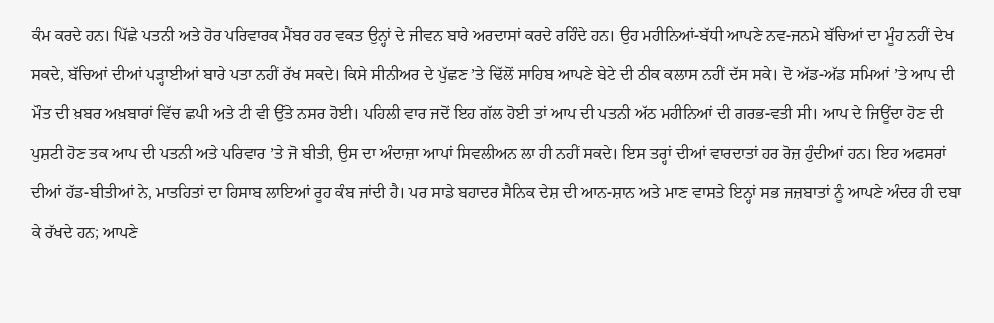ਕੰਮ ਕਰਦੇ ਹਨ। ਪਿੱਛੇ ਪਤਨੀ ਅਤੇ ਹੋਰ ਪਰਿਵਾਰਕ ਮੈਂਬਰ ਹਰ ਵਕਤ ਉਨ੍ਹਾਂ ਦੇ ਜੀਵਨ ਬਾਰੇ ਅਰਦਾਸਾਂ ਕਰਦੇ ਰਹਿੰਦੇ ਹਨ। ਉਹ ਮਹੀਨਿਆਂ-ਬੱਧੀ ਆਪਣੇ ਨਵ-ਜਨਮੇ ਬੱਚਿਆਂ ਦਾ ਮੂੰਹ ਨਹੀਂ ਦੇਖ ਸਕਦੇ, ਬੱਚਿਆਂ ਦੀਆਂ ਪੜ੍ਹਾਈਆਂ ਬਾਰੇ ਪਤਾ ਨਹੀਂ ਰੱਖ ਸਕਦੇ। ਕਿਸੇ ਸੀਨੀਅਰ ਦੇ ਪੁੱਛਣ ’ਤੇ ਢਿੱਲੋਂ ਸਾਹਿਬ ਆਪਣੇ ਬੇਟੇ ਦੀ ਠੀਕ ਕਲਾਸ ਨਹੀਂ ਦੱਸ ਸਕੇ। ਦੋ ਅੱਡ-ਅੱਡ ਸਮਿਆਂ ’ਤੇ ਆਪ ਦੀ ਮੌਤ ਦੀ ਖ਼ਬਰ ਅਖ਼ਬਾਰਾਂ ਵਿੱਚ ਛਪੀ ਅਤੇ ਟੀ ਵੀ ਉੱਤੇ ਨਸਰ ਹੋਈ। ਪਹਿਲੀ ਵਾਰ ਜਦੋਂ ਇਹ ਗੱਲ ਹੋਈ ਤਾਂ ਆਪ ਦੀ ਪਤਨੀ ਅੱਠ ਮਹੀਨਿਆਂ ਦੀ ਗਰਭ-ਵਤੀ ਸੀ। ਆਪ ਦੇ ਜਿਊਂਦਾ ਹੋਣ ਦੀ ਪੁਸ਼ਟੀ ਹੋਣ ਤਕ ਆਪ ਦੀ ਪਤਨੀ ਅਤੇ ਪਰਿਵਾਰ ’ਤੇ ਜੋ ਬੀਤੀ, ਉਸ ਦਾ ਅੰਦਾਜ਼ਾ ਆਪਾਂ ਸਿਵਲੀਅਨ ਲਾ ਹੀ ਨਹੀਂ ਸਕਦੇ। ਇਸ ਤਰ੍ਹਾਂ ਦੀਆਂ ਵਾਰਦਾਤਾਂ ਹਰ ਰੋਜ਼ ਹੁੰਦੀਆਂ ਹਨ। ਇਹ ਅਫਸਰਾਂ ਦੀਆਂ ਹੱਡ-ਬੀਤੀਆਂ ਨੇ, ਮਾਤਹਿਤਾਂ ਦਾ ਹਿਸਾਬ ਲਾਇਆਂ ਰੂਹ ਕੰਬ ਜਾਂਦੀ ਹੈ। ਪਰ ਸਾਡੇ ਬਹਾਦਰ ਸੈਨਿਕ ਦੇਸ਼ ਦੀ ਆਨ-ਸ਼ਾਨ ਅਤੇ ਮਾਣ ਵਾਸਤੇ ਇਨ੍ਹਾਂ ਸਭ ਜਜ਼ਬਾਤਾਂ ਨੂੰ ਆਪਣੇ ਅੰਦਰ ਹੀ ਦਬਾ ਕੇ ਰੱਖਦੇ ਹਨ; ਆਪਣੇ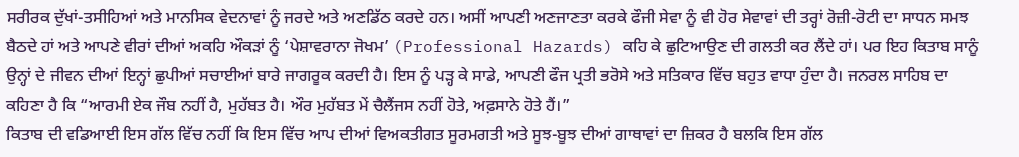ਸਰੀਰਕ ਦੁੱਖਾਂ-ਤਸੀਹਿਆਂ ਅਤੇ ਮਾਨਸਿਕ ਵੇਦਨਾਵਾਂ ਨੂੰ ਜਰਦੇ ਅਤੇ ਅਣਡਿੱਠ ਕਰਦੇ ਹਨ। ਅਸੀਂ ਆਪਣੀ ਅਣਜਾਣਤਾ ਕਰਕੇ ਫੌਜੀ ਸੇਵਾ ਨੂੰ ਵੀ ਹੋਰ ਸੇਵਾਵਾਂ ਦੀ ਤਰ੍ਹਾਂ ਰੋਜ਼ੀ-ਰੋਟੀ ਦਾ ਸਾਧਨ ਸਮਝ ਬੈਠਦੇ ਹਾਂ ਅਤੇ ਆਪਣੇ ਵੀਰਾਂ ਦੀਆਂ ਅਕਹਿ ਔਕੜਾਂ ਨੂੰ ‘ਪੇਸ਼ਾਵਰਾਨਾ ਜੋਖਮ’ (Professional Hazards) ਕਹਿ ਕੇ ਛੁਟਿਆਉਣ ਦੀ ਗਲਤੀ ਕਰ ਲੈਂਦੇ ਹਾਂ। ਪਰ ਇਹ ਕਿਤਾਬ ਸਾਨੂੰ ਉਨ੍ਹਾਂ ਦੇ ਜੀਵਨ ਦੀਆਂ ਇਨ੍ਹਾਂ ਛੁਪੀਆਂ ਸਚਾਈਆਂ ਬਾਰੇ ਜਾਗਰੂਕ ਕਰਦੀ ਹੈ। ਇਸ ਨੂੰ ਪੜ੍ਹ ਕੇ ਸਾਡੇ, ਆਪਣੀ ਫੌਜ ਪ੍ਰਤੀ ਭਰੋਸੇ ਅਤੇ ਸਤਿਕਾਰ ਵਿੱਚ ਬਹੁਤ ਵਾਧਾ ਹੁੰਦਾ ਹੈ। ਜਨਰਲ ਸਾਹਿਬ ਦਾ ਕਹਿਣਾ ਹੈ ਕਿ “ਆਰਮੀ ਏਕ ਜੌਬ ਨਹੀਂ ਹੈ, ਮੁਹੱਬਤ ਹੈ। ਔਰ ਮੁਹੱਬਤ ਮੇਂ ਚੈਲੈਂਜਸ ਨਹੀਂ ਹੋਤੇ, ਅਫ਼ਸਾਨੇ ਹੋਤੇ ਹੈਂ।”
ਕਿਤਾਬ ਦੀ ਵਡਿਆਈ ਇਸ ਗੱਲ ਵਿੱਚ ਨਹੀਂ ਕਿ ਇਸ ਵਿੱਚ ਆਪ ਦੀਆਂ ਵਿਅਕਤੀਗਤ ਸੂਰਮਗਤੀ ਅਤੇ ਸੂਝ-ਬੂਝ ਦੀਆਂ ਗਾਥਾਵਾਂ ਦਾ ਜ਼ਿਕਰ ਹੈ ਬਲਕਿ ਇਸ ਗੱਲ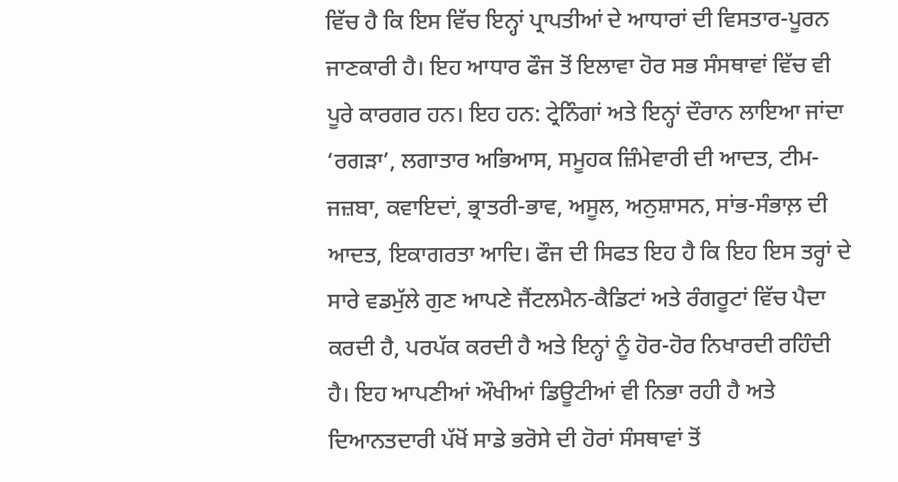ਵਿੱਚ ਹੈ ਕਿ ਇਸ ਵਿੱਚ ਇਨ੍ਹਾਂ ਪ੍ਰਾਪਤੀਆਂ ਦੇ ਆਧਾਰਾਂ ਦੀ ਵਿਸਤਾਰ-ਪੂਰਨ ਜਾਣਕਾਰੀ ਹੈ। ਇਹ ਆਧਾਰ ਫੌਜ ਤੋਂ ਇਲਾਵਾ ਹੋਰ ਸਭ ਸੰਸਥਾਵਾਂ ਵਿੱਚ ਵੀ ਪੂਰੇ ਕਾਰਗਰ ਹਨ। ਇਹ ਹਨ: ਟ੍ਰੇਨਿੰਗਾਂ ਅਤੇ ਇਨ੍ਹਾਂ ਦੌਰਾਨ ਲਾਇਆ ਜਾਂਦਾ ‘ਰਗੜਾ’, ਲਗਾਤਾਰ ਅਭਿਆਸ, ਸਮੂਹਕ ਜ਼ਿੰਮੇਵਾਰੀ ਦੀ ਆਦਤ, ਟੀਮ-ਜਜ਼ਬਾ, ਕਵਾਇਦਾਂ, ਭ੍ਰਾਤਰੀ-ਭਾਵ, ਅਸੂਲ, ਅਨੁਸ਼ਾਸਨ, ਸਾਂਭ-ਸੰਭਾਲ਼ ਦੀ ਆਦਤ, ਇਕਾਗਰਤਾ ਆਦਿ। ਫੌਜ ਦੀ ਸਿਫਤ ਇਹ ਹੈ ਕਿ ਇਹ ਇਸ ਤਰ੍ਹਾਂ ਦੇ ਸਾਰੇ ਵਡਮੁੱਲੇ ਗੁਣ ਆਪਣੇ ਜੈਂਟਲਮੈਨ-ਕੈਡਿਟਾਂ ਅਤੇ ਰੰਗਰੂਟਾਂ ਵਿੱਚ ਪੈਦਾ ਕਰਦੀ ਹੈ, ਪਰਪੱਕ ਕਰਦੀ ਹੈ ਅਤੇ ਇਨ੍ਹਾਂ ਨੂੰ ਹੋਰ-ਹੋਰ ਨਿਖਾਰਦੀ ਰਹਿੰਦੀ ਹੈ। ਇਹ ਆਪਣੀਆਂ ਔਖੀਆਂ ਡਿਊਟੀਆਂ ਵੀ ਨਿਭਾ ਰਹੀ ਹੈ ਅਤੇ ਦਿਆਨਤਦਾਰੀ ਪੱਖੋਂ ਸਾਡੇ ਭਰੋਸੇ ਦੀ ਹੋਰਾਂ ਸੰਸਥਾਵਾਂ ਤੋਂ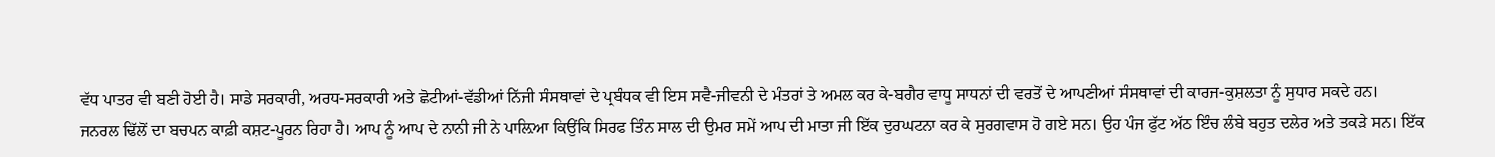ਵੱਧ ਪਾਤਰ ਵੀ ਬਣੀ ਹੋਈ ਹੈ। ਸਾਡੇ ਸਰਕਾਰੀ, ਅਰਧ-ਸਰਕਾਰੀ ਅਤੇ ਛੋਟੀਆਂ-ਵੱਡੀਆਂ ਨਿੱਜੀ ਸੰਸਥਾਵਾਂ ਦੇ ਪ੍ਰਬੰਧਕ ਵੀ ਇਸ ਸਵੈ-ਜੀਵਨੀ ਦੇ ਮੰਤਰਾਂ ਤੇ ਅਮਲ ਕਰ ਕੇ-ਬਗੈਰ ਵਾਧੂ ਸਾਧਨਾਂ ਦੀ ਵਰਤੋਂ ਦੇ ਆਪਣੀਆਂ ਸੰਸਥਾਵਾਂ ਦੀ ਕਾਰਜ-ਕੁਸ਼ਲਤਾ ਨੂੰ ਸੁਧਾਰ ਸਕਦੇ ਹਨ।
ਜਨਰਲ ਢਿੱਲੋਂ ਦਾ ਬਚਪਨ ਕਾਫ਼ੀ ਕਸ਼ਟ-ਪੂਰਨ ਰਿਹਾ ਹੈ। ਆਪ ਨੂੰ ਆਪ ਦੇ ਨਾਨੀ ਜੀ ਨੇ ਪਾਲ਼ਿਆ ਕਿਉਂਕਿ ਸਿਰਫ ਤਿੰਨ ਸਾਲ ਦੀ ਉਮਰ ਸਮੇਂ ਆਪ ਦੀ ਮਾਤਾ ਜੀ ਇੱਕ ਦੁਰਘਟਨਾ ਕਰ ਕੇ ਸੁਰਗਵਾਸ ਹੋ ਗਏ ਸਨ। ਉਹ ਪੰਜ ਫੁੱਟ ਅੱਠ ਇੰਚ ਲੰਬੇ ਬਹੁਤ ਦਲੇਰ ਅਤੇ ਤਕੜੇ ਸਨ। ਇੱਕ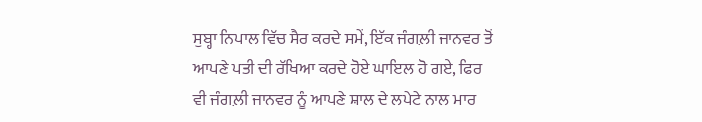ਸੁਬ੍ਹਾ ਨਿਪਾਲ ਵਿੱਚ ਸੈਰ ਕਰਦੇ ਸਮੇਂ, ਇੱਕ ਜੰਗਲ਼ੀ ਜਾਨਵਰ ਤੋਂ ਆਪਣੇ ਪਤੀ ਦੀ ਰੱਖਿਆ ਕਰਦੇ ਹੋਏ ਘਾਇਲ ਹੋ ਗਏ, ਫਿਰ ਵੀ ਜੰਗਲ਼ੀ ਜਾਨਵਰ ਨੂੰ ਆਪਣੇ ਸ਼ਾਲ ਦੇ ਲਪੇਟੇ ਨਾਲ ਮਾਰ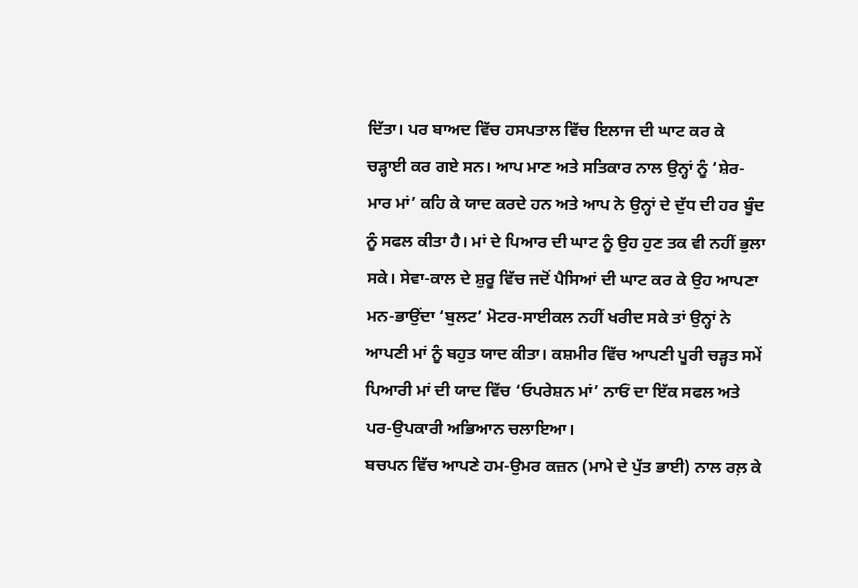ਦਿੱਤਾ। ਪਰ ਬਾਅਦ ਵਿੱਚ ਹਸਪਤਾਲ ਵਿੱਚ ਇਲਾਜ ਦੀ ਘਾਟ ਕਰ ਕੇ ਚੜ੍ਹਾਈ ਕਰ ਗਏ ਸਨ। ਆਪ ਮਾਣ ਅਤੇ ਸਤਿਕਾਰ ਨਾਲ ਉਨ੍ਹਾਂ ਨੂੰ ‘ਸ਼ੇਰ-ਮਾਰ ਮਾਂ’ ਕਹਿ ਕੇ ਯਾਦ ਕਰਦੇ ਹਨ ਅਤੇ ਆਪ ਨੇ ਉਨ੍ਹਾਂ ਦੇ ਦੁੱਧ ਦੀ ਹਰ ਬੂੰਦ ਨੂੰ ਸਫਲ ਕੀਤਾ ਹੈ। ਮਾਂ ਦੇ ਪਿਆਰ ਦੀ ਘਾਟ ਨੂੰ ਉਹ ਹੁਣ ਤਕ ਵੀ ਨਹੀਂ ਭੁਲਾ ਸਕੇ। ਸੇਵਾ-ਕਾਲ ਦੇ ਸ਼ੁਰੂ ਵਿੱਚ ਜਦੋਂ ਪੈਸਿਆਂ ਦੀ ਘਾਟ ਕਰ ਕੇ ਉਹ ਆਪਣਾ ਮਨ-ਭਾਉਂਦਾ ‘ਬੁਲਟ’ ਮੋਟਰ-ਸਾਈਕਲ ਨਹੀਂ ਖਰੀਦ ਸਕੇ ਤਾਂ ਉਨ੍ਹਾਂ ਨੇ ਆਪਣੀ ਮਾਂ ਨੂੰ ਬਹੁਤ ਯਾਦ ਕੀਤਾ। ਕਸ਼ਮੀਰ ਵਿੱਚ ਆਪਣੀ ਪੂਰੀ ਚੜ੍ਹਤ ਸਮੇਂ ਪਿਆਰੀ ਮਾਂ ਦੀ ਯਾਦ ਵਿੱਚ ‘ਓਪਰੇਸ਼ਨ ਮਾਂ’ ਨਾਓਂ ਦਾ ਇੱਕ ਸਫਲ ਅਤੇ ਪਰ-ਉਪਕਾਰੀ ਅਭਿਆਨ ਚਲਾਇਆ।
ਬਚਪਨ ਵਿੱਚ ਆਪਣੇ ਹਮ-ਉਮਰ ਕਜ਼ਨ (ਮਾਮੇ ਦੇ ਪੁੱਤ ਭਾਈ) ਨਾਲ ਰਲ਼ ਕੇ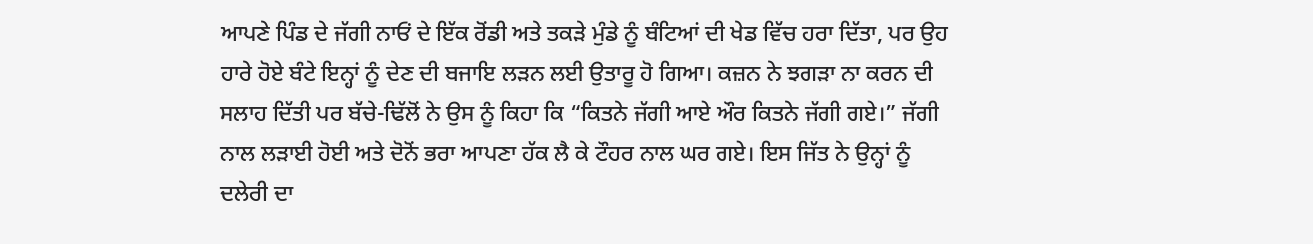ਆਪਣੇ ਪਿੰਡ ਦੇ ਜੱਗੀ ਨਾਓਂ ਦੇ ਇੱਕ ਰੋਂਡੀ ਅਤੇ ਤਕੜੇ ਮੁੰਡੇ ਨੂੰ ਬੰਟਿਆਂ ਦੀ ਖੇਡ ਵਿੱਚ ਹਰਾ ਦਿੱਤਾ, ਪਰ ਉਹ ਹਾਰੇ ਹੋਏ ਬੰਟੇ ਇਨ੍ਹਾਂ ਨੂੰ ਦੇਣ ਦੀ ਬਜਾਇ ਲੜਨ ਲਈ ਉਤਾਰੂ ਹੋ ਗਿਆ। ਕਜ਼ਨ ਨੇ ਝਗੜਾ ਨਾ ਕਰਨ ਦੀ ਸਲਾਹ ਦਿੱਤੀ ਪਰ ਬੱਚੇ-ਢਿੱਲੋਂ ਨੇ ਉਸ ਨੂੰ ਕਿਹਾ ਕਿ “ਕਿਤਨੇ ਜੱਗੀ ਆਏ ਔਰ ਕਿਤਨੇ ਜੱਗੀ ਗਏ।” ਜੱਗੀ ਨਾਲ ਲੜਾਈ ਹੋਈ ਅਤੇ ਦੋਨੋਂ ਭਰਾ ਆਪਣਾ ਹੱਕ ਲੈ ਕੇ ਟੌਹਰ ਨਾਲ ਘਰ ਗਏ। ਇਸ ਜਿੱਤ ਨੇ ਉਨ੍ਹਾਂ ਨੂੰ ਦਲੇਰੀ ਦਾ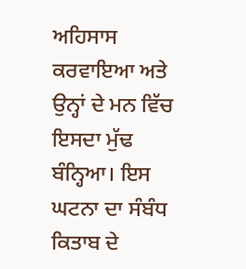ਅਹਿਸਾਸ ਕਰਵਾਇਆ ਅਤੇ ਉਨ੍ਹਾਂ ਦੇ ਮਨ ਵਿੱਚ ਇਸਦਾ ਮੁੱਢ ਬੰਨ੍ਹਿਆ। ਇਸ ਘਟਨਾ ਦਾ ਸੰਬੰਧ ਕਿਤਾਬ ਦੇ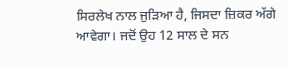ਸਿਰਲੇਖ ਨਾਲ ਜੁੜਿਆ ਹੈ, ਜਿਸਦਾ ਜ਼ਿਕਰ ਅੱਗੇ ਆਵੇਗਾ। ਜਦੋਂ ਉਹ 12 ਸਾਲ ਦੇ ਸਨ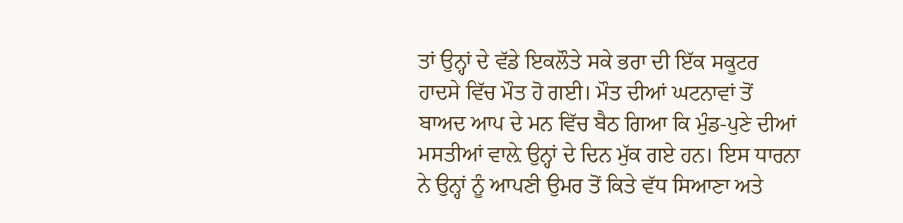ਤਾਂ ਉਨ੍ਹਾਂ ਦੇ ਵੱਡੇ ਇਕਲੌਤੇ ਸਕੇ ਭਰਾ ਦੀ ਇੱਕ ਸਕੂਟਰ ਹਾਦਸੇ ਵਿੱਚ ਮੌਤ ਹੋ ਗਈ। ਮੌਤ ਦੀਆਂ ਘਟਨਾਵਾਂ ਤੋਂ ਬਾਅਦ ਆਪ ਦੇ ਮਨ ਵਿੱਚ ਬੈਠ ਗਿਆ ਕਿ ਮੁੰਡ-ਪੁਣੇ ਦੀਆਂ ਮਸਤੀਆਂ ਵਾਲ਼ੇ ਉਨ੍ਹਾਂ ਦੇ ਦਿਨ ਮੁੱਕ ਗਏ ਹਨ। ਇਸ ਧਾਰਨਾ ਨੇ ਉਨ੍ਹਾਂ ਨੂੰ ਆਪਣੀ ਉਮਰ ਤੋਂ ਕਿਤੇ ਵੱਧ ਸਿਆਣਾ ਅਤੇ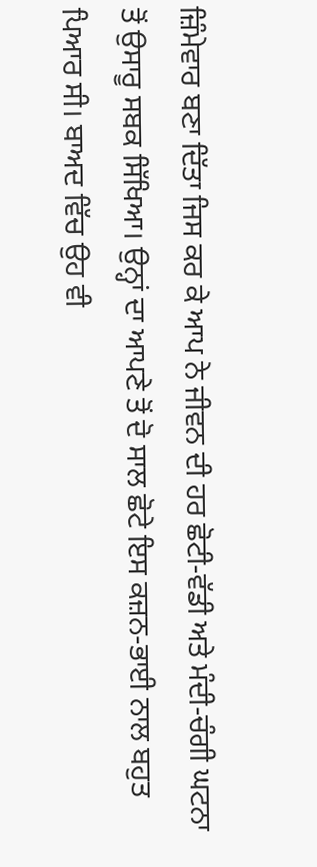ਜ਼ਿੰਮੇਵਾਰ ਬਣਾ ਦਿੱਤਾ ਜਿਸ ਕਰ ਕੇ ਆਪ ਨੇ ਜੀਵਨ ਦੀ ਹਰ ਛੋਟੀ-ਵੱਡੀ ਅਤੇ ਮੰਦੀ-ਚੰਗੀ ਘਟਨਾ ਤੋਂ ਉਸਾਰੂ ਸਬਕ ਸਿੱਖਿਆ। ਉਨ੍ਹਾਂ ਦਾ ਆਪਣੇ ਤੋਂ ਦੋ ਸਾਲ ਛੋਟੇ ਇਸ ਕਜ਼ਨ-ਭਾਈ ਨਾਲ ਬਹੁਤ ਪਿਆਰ ਸੀ। ਬਾਅਦ ਵਿੱਚ ਉਹ ਵੀ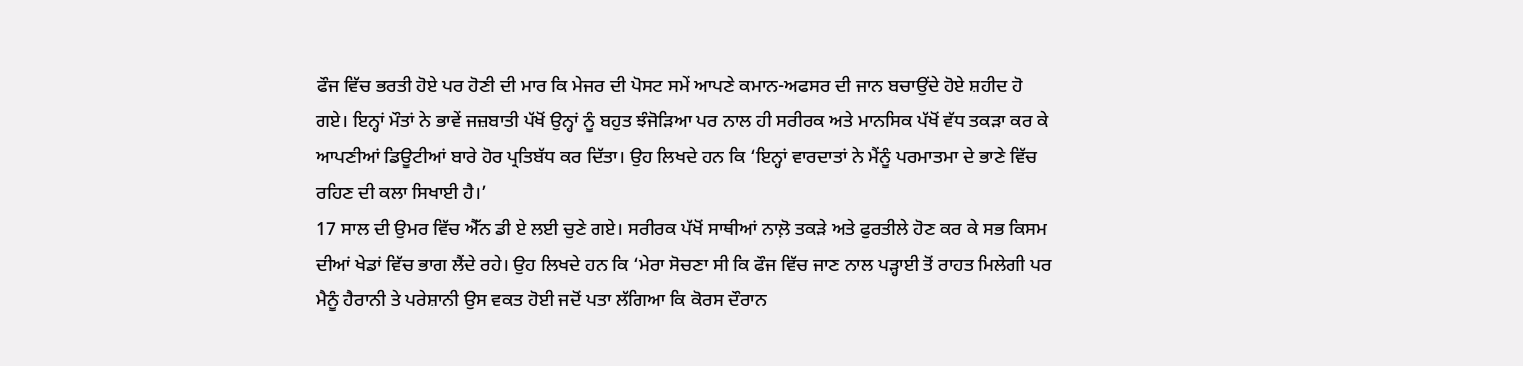ਫੌਜ ਵਿੱਚ ਭਰਤੀ ਹੋਏ ਪਰ ਹੋਣੀ ਦੀ ਮਾਰ ਕਿ ਮੇਜਰ ਦੀ ਪੋਸਟ ਸਮੇਂ ਆਪਣੇ ਕਮਾਨ-ਅਫਸਰ ਦੀ ਜਾਨ ਬਚਾਉਂਦੇ ਹੋਏ ਸ਼ਹੀਦ ਹੋ ਗਏ। ਇਨ੍ਹਾਂ ਮੌਤਾਂ ਨੇ ਭਾਵੇਂ ਜਜ਼ਬਾਤੀ ਪੱਖੋਂ ਉਨ੍ਹਾਂ ਨੂੰ ਬਹੁਤ ਝੰਜੋੜਿਆ ਪਰ ਨਾਲ ਹੀ ਸਰੀਰਕ ਅਤੇ ਮਾਨਸਿਕ ਪੱਖੋਂ ਵੱਧ ਤਕੜਾ ਕਰ ਕੇ ਆਪਣੀਆਂ ਡਿਊਟੀਆਂ ਬਾਰੇ ਹੋਰ ਪ੍ਰਤਿਬੱਧ ਕਰ ਦਿੱਤਾ। ਉਹ ਲਿਖਦੇ ਹਨ ਕਿ ‘ਇਨ੍ਹਾਂ ਵਾਰਦਾਤਾਂ ਨੇ ਮੈਂਨੂੰ ਪਰਮਾਤਮਾ ਦੇ ਭਾਣੇ ਵਿੱਚ ਰਹਿਣ ਦੀ ਕਲਾ ਸਿਖਾਈ ਹੈ।’
17 ਸਾਲ ਦੀ ਉਮਰ ਵਿੱਚ ਐੱਨ ਡੀ ਏ ਲਈ ਚੁਣੇ ਗਏ। ਸਰੀਰਕ ਪੱਖੋਂ ਸਾਥੀਆਂ ਨਾਲ਼ੋ ਤਕੜੇ ਅਤੇ ਫੁਰਤੀਲੇ ਹੋਣ ਕਰ ਕੇ ਸਭ ਕਿਸਮ ਦੀਆਂ ਖੇਡਾਂ ਵਿੱਚ ਭਾਗ ਲੈਂਦੇ ਰਹੇ। ਉਹ ਲਿਖਦੇ ਹਨ ਕਿ ‘ਮੇਰਾ ਸੋਚਣਾ ਸੀ ਕਿ ਫੌਜ ਵਿੱਚ ਜਾਣ ਨਾਲ ਪੜ੍ਹਾਈ ਤੋਂ ਰਾਹਤ ਮਿਲੇਗੀ ਪਰ ਮੈਨੂੰ ਹੈਰਾਨੀ ਤੇ ਪਰੇਸ਼ਾਨੀ ਉਸ ਵਕਤ ਹੋਈ ਜਦੋਂ ਪਤਾ ਲੱਗਿਆ ਕਿ ਕੋਰਸ ਦੌਰਾਨ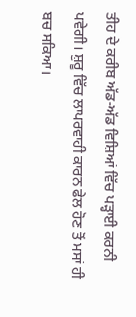ਤੀਹ ਦੇ ਕਰੀਬ ਅੱਡ-ਅੱਡ ਵਿਸ਼ਿਆਂ ਵਿੱਚ ਪੜ੍ਹਾਈ ਕਰਨੀ ਪਵੇਗੀ। ਸ਼ੁਰੂ ਵਿੱਚ ਲਾਪਰਵਾਹੀ ਕਾਰਨ ਫੇਲ ਹੋਣ ਤੋਂ ਮਸਾਂ ਹੀ ਬਚ ਸਕਿਆ।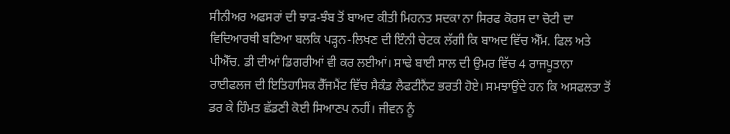ਸੀਨੀਅਰ ਅਫਸਰਾਂ ਦੀ ਝਾੜ-ਝੰਬ ਤੋਂ ਬਾਅਦ ਕੀਤੀ ਮਿਹਨਤ ਸਦਕਾ ਨਾ ਸਿਰਫ ਕੋਰਸ ਦਾ ਚੋਟੀ ਦਾ ਵਿਦਿਆਰਥੀ ਬਣਿਆ ਬਲਕਿ ਪੜ੍ਹਨ-ਲਿਖਣ ਦੀ ਇੰਨੀ ਚੇਟਕ ਲੱਗੀ ਕਿ ਬਾਅਦ ਵਿੱਚ ਐੱਮ. ਫਿਲ ਅਤੇ ਪੀਐੱਚ. ਡੀ ਦੀਆਂ ਡਿਗਰੀਆਂ ਵੀ ਕਰ ਲਈਆਂ। ਸਾਢੇ ਬਾਈ ਸਾਲ ਦੀ ਉਮਰ ਵਿੱਚ 4 ਰਾਜਪੂਤਾਨਾ ਰਾਈਫਲਜ ਦੀ ਇਤਿਹਾਸਿਕ ਰੈੱਜਮੈਂਟ ਵਿੱਚ ਸੈਕੰਡ ਲੈਫਟੀਨੈਂਟ ਭਰਤੀ ਹੋਏ। ਸਮਝਾਉਂਦੇ ਹਨ ਕਿ ਅਸਫਲਤਾ ਤੋਂ ਡਰ ਕੇ ਹਿੰਮਤ ਛੱਡਣੀ ਕੋਈ ਸਿਆਣਪ ਨਹੀਂ। ਜੀਵਨ ਨੂੰ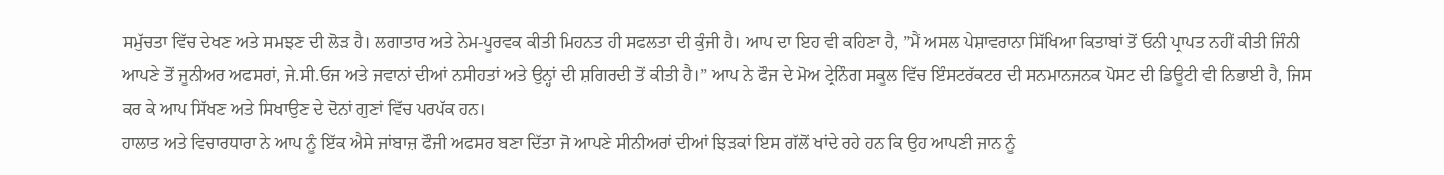ਸਮੁੱਚਤਾ ਵਿੱਚ ਦੇਖਣ ਅਤੇ ਸਮਝਣ ਦੀ ਲੋੜ ਹੈ। ਲਗਾਤਾਰ ਅਤੇ ਨੇਮ-ਪੂਰਵਕ ਕੀਤੀ ਮਿਹਨਤ ਹੀ ਸਫਲਤਾ ਦੀ ਕੁੰਜੀ ਹੈ। ਆਪ ਦਾ ਇਹ ਵੀ ਕਹਿਣਾ ਹੈ, ”ਮੈਂ ਅਸਲ ਪੇਸ਼ਾਵਰਾਨਾ ਸਿੱਖਿਆ ਕਿਤਾਬਾਂ ਤੋਂ ਓਨੀ ਪ੍ਰਾਪਤ ਨਹੀਂ ਕੀਤੀ ਜਿੰਨੀ ਆਪਣੇ ਤੋਂ ਜੂਨੀਅਰ ਅਫਸਰਾਂ, ਜੇ.ਸੀ.ਓਜ ਅਤੇ ਜਵਾਨਾਂ ਦੀਆਂ ਨਸੀਹਤਾਂ ਅਤੇ ਉਨ੍ਹਾਂ ਦੀ ਸ਼ਗਿਰਦੀ ਤੋਂ ਕੀਤੀ ਹੈ।” ਆਪ ਨੇ ਫੌਜ ਦੇ ਮੋਅ ਟ੍ਰੇਨਿੰਗ ਸਕੂਲ ਵਿੱਚ ਇੰਸਟਰੱਕਟਰ ਦੀ ਸਨਮਾਨਜਨਕ ਪੋਸਟ ਦੀ ਡਿਊਟੀ ਵੀ ਨਿਭਾਈ ਹੈ, ਜਿਸ ਕਰ ਕੇ ਆਪ ਸਿੱਖਣ ਅਤੇ ਸਿਖਾਉਣ ਦੇ ਦੋਨਾਂ ਗੁਣਾਂ ਵਿੱਚ ਪਰਪੱਕ ਹਨ।
ਹਾਲਾਤ ਅਤੇ ਵਿਚਾਰਧਾਰਾ ਨੇ ਆਪ ਨੂੰ ਇੱਕ ਐਸੇ ਜਾਂਬਾਜ਼ ਫੌਜੀ ਅਫਸਰ ਬਣਾ ਦਿੱਤਾ ਜੋ ਆਪਣੇ ਸੀਨੀਅਰਾਂ ਦੀਆਂ ਝਿੜਕਾਂ ਇਸ ਗੱਲੋਂ ਖਾਂਦੇ ਰਹੇ ਹਨ ਕਿ ਉਹ ਆਪਣੀ ਜਾਨ ਨੂੰ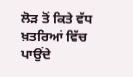ਲੋੜ ਤੋਂ ਕਿਤੇ ਵੱਧ ਖ਼ਤਰਿਆਂ ਵਿੱਚ ਪਾਉਂਦੇ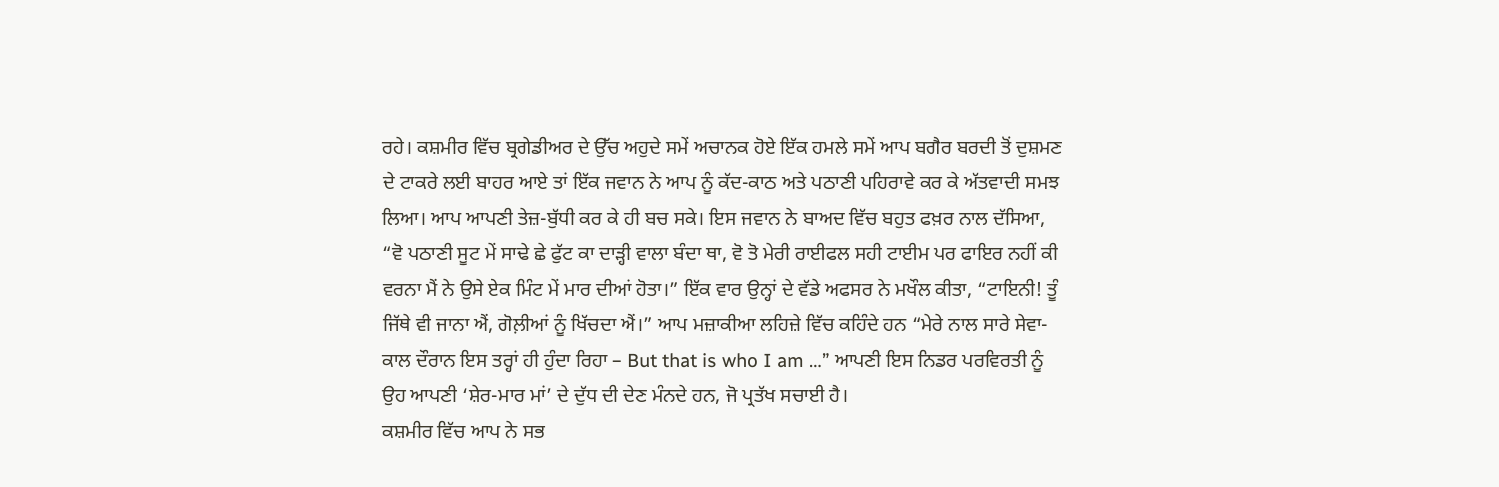ਰਹੇ। ਕਸ਼ਮੀਰ ਵਿੱਚ ਬ੍ਰਗੇਡੀਅਰ ਦੇ ਉੱਚ ਅਹੁਦੇ ਸਮੇਂ ਅਚਾਨਕ ਹੋਏ ਇੱਕ ਹਮਲੇ ਸਮੇਂ ਆਪ ਬਗੈਰ ਬਰਦੀ ਤੋਂ ਦੁਸ਼ਮਣ ਦੇ ਟਾਕਰੇ ਲਈ ਬਾਹਰ ਆਏ ਤਾਂ ਇੱਕ ਜਵਾਨ ਨੇ ਆਪ ਨੂੰ ਕੱਦ-ਕਾਠ ਅਤੇ ਪਠਾਣੀ ਪਹਿਰਾਵੇ ਕਰ ਕੇ ਅੱਤਵਾਦੀ ਸਮਝ ਲਿਆ। ਆਪ ਆਪਣੀ ਤੇਜ਼-ਬੁੱਧੀ ਕਰ ਕੇ ਹੀ ਬਚ ਸਕੇ। ਇਸ ਜਵਾਨ ਨੇ ਬਾਅਦ ਵਿੱਚ ਬਹੁਤ ਫਖ਼ਰ ਨਾਲ ਦੱਸਿਆ, “ਵੋ ਪਠਾਣੀ ਸੂਟ ਮੇਂ ਸਾਢੇ ਛੇ ਫੁੱਟ ਕਾ ਦਾੜ੍ਹੀ ਵਾਲਾ ਬੰਦਾ ਥਾ, ਵੋ ਤੋ ਮੇਰੀ ਰਾਈਫਲ ਸਹੀ ਟਾਈਮ ਪਰ ਫਾਇਰ ਨਹੀਂ ਕੀ ਵਰਨਾ ਮੈਂ ਨੇ ਉਸੇ ਏਕ ਮਿੰਟ ਮੇਂ ਮਾਰ ਦੀਆਂ ਹੋਤਾ।” ਇੱਕ ਵਾਰ ਉਨ੍ਹਾਂ ਦੇ ਵੱਡੇ ਅਫਸਰ ਨੇ ਮਖੌਲ ਕੀਤਾ, “ਟਾਇਨੀ! ਤੂੰ ਜਿੱਥੇ ਵੀ ਜਾਨਾ ਐਂ, ਗੋਲ਼ੀਆਂ ਨੂੰ ਖਿੱਚਦਾ ਐਂ।” ਆਪ ਮਜ਼ਾਕੀਆ ਲਹਿਜ਼ੇ ਵਿੱਚ ਕਹਿੰਦੇ ਹਨ “ਮੇਰੇ ਨਾਲ ਸਾਰੇ ਸੇਵਾ-ਕਾਲ ਦੌਰਾਨ ਇਸ ਤਰ੍ਹਾਂ ਹੀ ਹੁੰਦਾ ਰਿਹਾ – But that is who I am …” ਆਪਣੀ ਇਸ ਨਿਡਰ ਪਰਵਿਰਤੀ ਨੂੰ ਉਹ ਆਪਣੀ ‘ਸ਼ੇਰ-ਮਾਰ ਮਾਂ’ ਦੇ ਦੁੱਧ ਦੀ ਦੇਣ ਮੰਨਦੇ ਹਨ, ਜੋ ਪ੍ਰਤੱਖ ਸਚਾਈ ਹੈ।
ਕਸ਼ਮੀਰ ਵਿੱਚ ਆਪ ਨੇ ਸਭ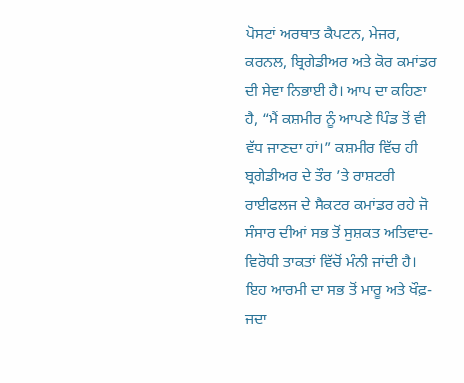ਪੋਸਟਾਂ ਅਰਥਾਤ ਕੈਪਟਨ, ਮੇਜਰ, ਕਰਨਲ, ਬ੍ਰਿਗੇਡੀਅਰ ਅਤੇ ਕੋਰ ਕਮਾਂਡਰ ਦੀ ਸੇਵਾ ਨਿਭਾਈ ਹੈ। ਆਪ ਦਾ ਕਹਿਣਾ ਹੈ, “ਮੈਂ ਕਸ਼ਮੀਰ ਨੂੰ ਆਪਣੇ ਪਿੰਡ ਤੋਂ ਵੀ ਵੱਧ ਜਾਣਦਾ ਹਾਂ।” ਕਸ਼ਮੀਰ ਵਿੱਚ ਹੀ ਬ੍ਰਗੇਡੀਅਰ ਦੇ ਤੌਰ ’ਤੇ ਰਾਸ਼ਟਰੀ ਰਾਈਫਲਜ ਦੇ ਸੈਕਟਰ ਕਮਾਂਡਰ ਰਹੇ ਜੋ ਸੰਸਾਰ ਦੀਆਂ ਸਭ ਤੋਂ ਸੁਸ਼ਕਤ ਅਤਿਵਾਦ-ਵਿਰੋਧੀ ਤਾਕਤਾਂ ਵਿੱਚੋਂ ਮੰਨੀ ਜਾਂਦੀ ਹੈ। ਇਹ ਆਰਮੀ ਦਾ ਸਭ ਤੋਂ ਮਾਰੂ ਅਤੇ ਖੌਫ਼-ਜਦਾ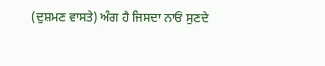(ਦੁਸ਼ਮਣ ਵਾਸਤੇ) ਅੰਗ ਹੈ ਜਿਸਦਾ ਨਾਓਂ ਸੁਣਦੇ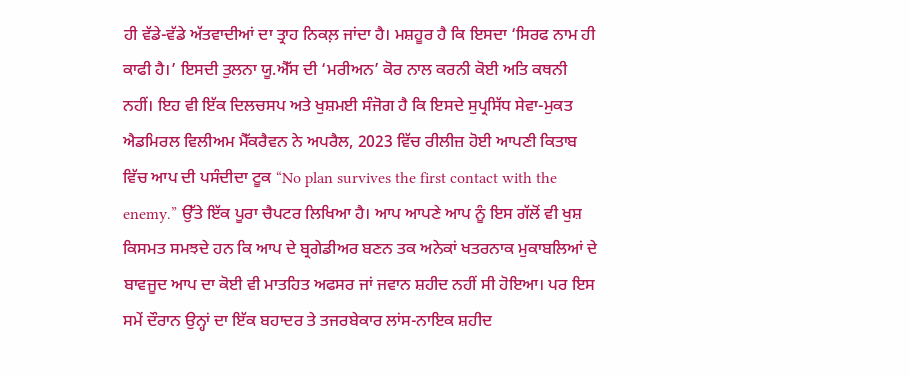ਹੀ ਵੱਡੇ-ਵੱਡੇ ਅੱਤਵਾਦੀਆਂ ਦਾ ਤ੍ਰਾਹ ਨਿਕਲ਼ ਜਾਂਦਾ ਹੈ। ਮਸ਼ਹੂਰ ਹੈ ਕਿ ਇਸਦਾ ‘ਸਿਰਫ ਨਾਮ ਹੀ ਕਾਫੀ ਹੈ।’ ਇਸਦੀ ਤੁਲਨਾ ਯੂ.ਐੱਸ ਦੀ ‘ਮਰੀਅਨ’ ਕੋਰ ਨਾਲ ਕਰਨੀ ਕੋਈ ਅਤਿ ਕਥਨੀ ਨਹੀਂ। ਇਹ ਵੀ ਇੱਕ ਦਿਲਚਸਪ ਅਤੇ ਖੁਸ਼ਮਈ ਸੰਜੋਗ ਹੈ ਕਿ ਇਸਦੇ ਸੁਪ੍ਰਸਿੱਧ ਸੇਵਾ-ਮੁਕਤ ਐਡਮਿਰਲ ਵਿਲੀਅਮ ਮੈੱਕਰੈਵਨ ਨੇ ਅਪਰੈਲ, 2023 ਵਿੱਚ ਰੀਲੀਜ਼ ਹੋਈ ਆਪਣੀ ਕਿਤਾਬ ਵਿੱਚ ਆਪ ਦੀ ਪਸੰਦੀਦਾ ਟੂਕ “No plan survives the first contact with the enemy.” ਉੱਤੇ ਇੱਕ ਪੂਰਾ ਚੈਪਟਰ ਲਿਖਿਆ ਹੈ। ਆਪ ਆਪਣੇ ਆਪ ਨੂੰ ਇਸ ਗੱਲੋਂ ਵੀ ਖੁਸ਼ ਕਿਸਮਤ ਸਮਝਦੇ ਹਨ ਕਿ ਆਪ ਦੇ ਬ੍ਰਗੇਡੀਅਰ ਬਣਨ ਤਕ ਅਨੇਕਾਂ ਖਤਰਨਾਕ ਮੁਕਾਬਲਿਆਂ ਦੇ ਬਾਵਜੂਦ ਆਪ ਦਾ ਕੋਈ ਵੀ ਮਾਤਹਿਤ ਅਫਸਰ ਜਾਂ ਜਵਾਨ ਸ਼ਹੀਦ ਨਹੀਂ ਸੀ ਹੋਇਆ। ਪਰ ਇਸ ਸਮੇਂ ਦੌਰਾਨ ਉਨ੍ਹਾਂ ਦਾ ਇੱਕ ਬਹਾਦਰ ਤੇ ਤਜਰਬੇਕਾਰ ਲਾਂਸ-ਨਾਇਕ ਸ਼ਹੀਦ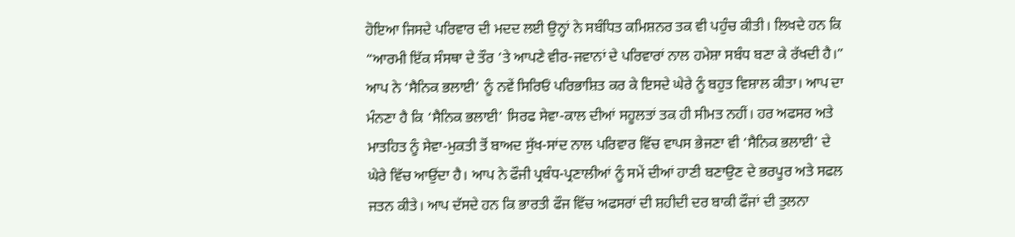ਹੋਇਆ ਜਿਸਦੇ ਪਰਿਵਾਰ ਦੀ ਮਦਦ ਲਈ ਉਨ੍ਹਾਂ ਨੇ ਸਬੰਧਿਤ ਕਮਿਸ਼ਨਰ ਤਕ ਵੀ ਪਹੁੰਚ ਕੀਤੀ। ਲਿਖਦੇ ਹਨ ਕਿ “ਆਰਮੀ ਇੱਕ ਸੰਸਥਾ ਦੇ ਤੌਰ ’ਤੇ ਆਪਣੇ ਵੀਰ-ਜਵਾਨਾਂ ਦੇ ਪਰਿਵਾਰਾਂ ਨਾਲ ਹਮੇਸ਼ਾ ਸਬੰਧ ਬਣਾ ਕੇ ਰੱਖਦੀ ਹੈ।” ਆਪ ਨੇ ‘ਸੈਨਿਕ ਭਲਾਈ’ ਨੂੰ ਨਵੇਂ ਸਿਰਿਓਂ ਪਰਿਭਾਸ਼ਿਤ ਕਰ ਕੇ ਇਸਦੇ ਘੇਰੇ ਨੂੰ ਬਹੁਤ ਵਿਸ਼ਾਲ ਕੀਤਾ। ਆਪ ਦਾ ਮੰਨਣਾ ਹੈ ਕਿ ‘ਸੈਨਿਕ ਭਲਾਈ’ ਸਿਰਫ ਸੇਵਾ-ਕਾਲ ਦੀਆਂ ਸਹੂਲਤਾਂ ਤਕ ਹੀ ਸੀਮਤ ਨਹੀਂ। ਹਰ ਅਫਸਰ ਅਤੇ ਮਾਤਹਿਤ ਨੂੰ ਸੇਵਾ-ਮੁਕਤੀ ਤੋਂ ਬਾਅਦ ਸੁੱਖ-ਸਾਂਦ ਨਾਲ ਪਰਿਵਾਰ ਵਿੱਚ ਵਾਪਸ ਭੇਜਣਾ ਵੀ ‘ਸੈਨਿਕ ਭਲਾਈ’ ਦੇ ਘੇਰੇ ਵਿੱਚ ਆਉਂਦਾ ਹੈ। ਆਪ ਨੇ ਫੌਜੀ ਪ੍ਰਬੰਧ-ਪ੍ਰਣਾਲੀਆਂ ਨੂੰ ਸਮੇਂ ਦੀਆਂ ਹਾਣੀ ਬਣਾਉਣ ਦੇ ਭਰਪੂਰ ਅਤੇ ਸਫਲ ਜਤਨ ਕੀਤੇ। ਆਪ ਦੱਸਦੇ ਹਨ ਕਿ ਭਾਰਤੀ ਫੌਜ ਵਿੱਚ ਅਫਸਰਾਂ ਦੀ ਸ਼ਹੀਦੀ ਦਰ ਬਾਕੀ ਫੌਜਾਂ ਦੀ ਤੁਲਨਾ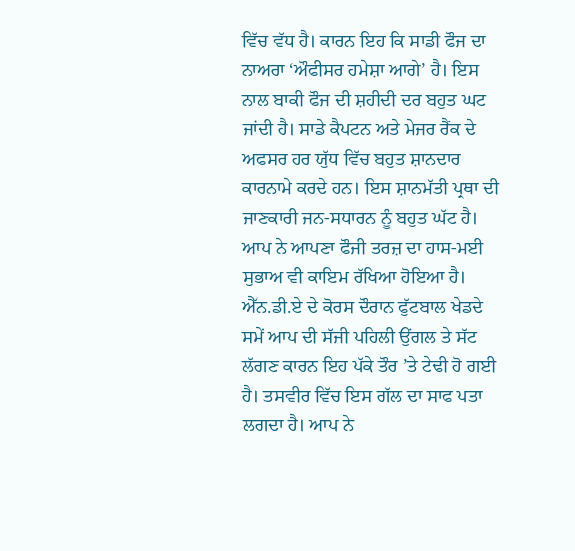ਵਿੱਚ ਵੱਧ ਹੈ। ਕਾਰਨ ਇਹ ਕਿ ਸਾਡੀ ਫੌਜ ਦਾ ਨਾਅਰਾ ‘ਔਫੀਸਰ ਹਮੇਸ਼ਾ ਆਗੇ’ ਹੈ। ਇਸ ਨਾਲ ਬਾਕੀ ਫੌਜ ਦੀ ਸ਼ਹੀਦੀ ਦਰ ਬਹੁਤ ਘਟ ਜਾਂਦੀ ਹੈ। ਸਾਡੇ ਕੈਪਟਨ ਅਤੇ ਮੇਜਰ ਰੈਂਕ ਦੇ ਅਫਸਰ ਹਰ ਯੁੱਧ ਵਿੱਚ ਬਹੁਤ ਸ਼ਾਨਦਾਰ ਕਾਰਨਾਮੇ ਕਰਦੇ ਹਨ। ਇਸ ਸ਼ਾਨਮੱਤੀ ਪ੍ਰਥਾ ਦੀ ਜਾਣਕਾਰੀ ਜਨ-ਸਧਾਰਨ ਨੂੰ ਬਹੁਤ ਘੱਟ ਹੈ।
ਆਪ ਨੇ ਆਪਣਾ ਫੌਜੀ ਤਰਜ਼ ਦਾ ਹਾਸ-ਮਈ ਸੁਭਾਅ ਵੀ ਕਾਇਮ ਰੱਖਿਆ ਹੋਇਆ ਹੈ। ਐੱਨ.ਡੀ.ਏ ਦੇ ਕੋਰਸ ਦੌਰਾਨ ਫੁੱਟਬਾਲ ਖੇਡਦੇ ਸਮੇਂ ਆਪ ਦੀ ਸੱਜੀ ਪਹਿਲੀ ਉਂਗਲ ਤੇ ਸੱਟ ਲੱਗਣ ਕਾਰਨ ਇਹ ਪੱਕੇ ਤੌਰ ’ਤੇ ਟੇਢੀ ਹੋ ਗਈ ਹੈ। ਤਸਵੀਰ ਵਿੱਚ ਇਸ ਗੱਲ ਦਾ ਸਾਫ ਪਤਾ ਲਗਦਾ ਹੈ। ਆਪ ਨੇ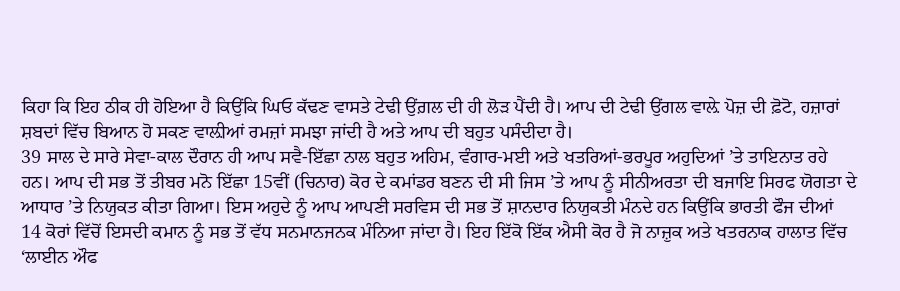ਕਿਹਾ ਕਿ ਇਹ ਠੀਕ ਹੀ ਹੋਇਆ ਹੈ ਕਿਉਂਕਿ ਘਿਓ ਕੱਢਣ ਵਾਸਤੇ ਟੇਢੀ ਉਂਗ਼ਲ ਦੀ ਹੀ ਲੋੜ ਪੈਂਦੀ ਹੈ। ਆਪ ਦੀ ਟੇਢੀ ਉਂਗਲ ਵਾਲ਼ੇ ਪੋਜ਼ ਦੀ ਫ਼ੋਟੋ, ਹਜ਼ਾਰਾਂ ਸ਼ਬਦਾਂ ਵਿੱਚ ਬਿਆਨ ਹੋ ਸਕਣ ਵਾਲ਼ੀਆਂ ਰਮਜ਼ਾਂ ਸਮਝਾ ਜਾਂਦੀ ਹੈ ਅਤੇ ਆਪ ਦੀ ਬਹੁਤ ਪਸੰਦੀਦਾ ਹੈ।
39 ਸਾਲ ਦੇ ਸਾਰੇ ਸੇਵਾ-ਕਾਲ ਦੌਰਾਨ ਹੀ ਆਪ ਸਵੈ-ਇੱਛਾ ਨਾਲ ਬਹੁਤ ਅਹਿਮ, ਵੰਗਾਰ-ਮਈ ਅਤੇ ਖਤਰਿਆਂ-ਭਰਪੂਰ ਅਹੁਦਿਆਂ ’ਤੇ ਤਾਇਨਾਤ ਰਹੇ ਹਨ। ਆਪ ਦੀ ਸਭ ਤੋਂ ਤੀਬਰ ਮਨੋ ਇੱਛਾ 15ਵੀਂ (ਚਿਨਾਰ) ਕੋਰ ਦੇ ਕਮਾਂਡਰ ਬਣਨ ਦੀ ਸੀ ਜਿਸ ’ਤੇ ਆਪ ਨੂੰ ਸੀਨੀਅਰਤਾ ਦੀ ਬਜਾਇ ਸਿਰਫ ਯੋਗਤਾ ਦੇ ਆਧਾਰ ’ਤੇ ਨਿਯੁਕਤ ਕੀਤਾ ਗਿਆ। ਇਸ ਅਹੁਦੇ ਨੂੰ ਆਪ ਆਪਣੀ ਸਰਵਿਸ ਦੀ ਸਭ ਤੋਂ ਸ਼ਾਨਦਾਰ ਨਿਯੁਕਤੀ ਮੰਨਦੇ ਹਨ ਕਿਉਂਕਿ ਭਾਰਤੀ ਫੌਜ ਦੀਆਂ 14 ਕੋਰਾਂ ਵਿੱਚੋਂ ਇਸਦੀ ਕਮਾਨ ਨੂੰ ਸਭ ਤੋਂ ਵੱਧ ਸਨਮਾਨਜਨਕ ਮੰਨਿਆ ਜਾਂਦਾ ਹੈ। ਇਹ ਇੱਕੋ ਇੱਕ ਐਸੀ ਕੋਰ ਹੈ ਜੋ ਨਾਜ਼ੁਕ ਅਤੇ ਖਤਰਨਾਕ ਹਾਲਾਤ ਵਿੱਚ ‘ਲਾਈਨ ਔਫ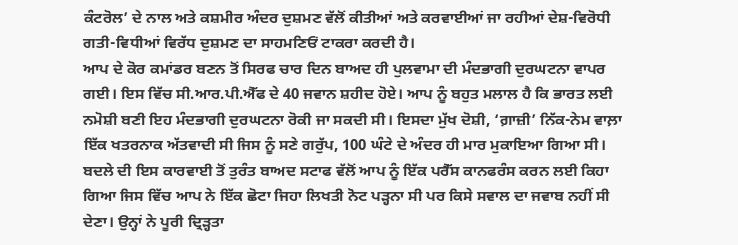ਕੰਟਰੋਲ’ ਦੇ ਨਾਲ ਅਤੇ ਕਸ਼ਮੀਰ ਅੰਦਰ ਦੁਸ਼ਮਣ ਵੱਲੋਂ ਕੀਤੀਆਂ ਅਤੇ ਕਰਵਾਈਆਂ ਜਾ ਰਹੀਆਂ ਦੇਸ਼-ਵਿਰੋਧੀ ਗਤੀ-ਵਿਧੀਆਂ ਵਿਰੱਧ ਦੁਸ਼ਮਣ ਦਾ ਸਾਹਮਣਿਓਂ ਟਾਕਰਾ ਕਰਦੀ ਹੈ।
ਆਪ ਦੇ ਕੋਰ ਕਮਾਂਡਰ ਬਣਨ ਤੋਂ ਸਿਰਫ ਚਾਰ ਦਿਨ ਬਾਅਦ ਹੀ ਪੁਲਵਾਮਾ ਦੀ ਮੰਦਭਾਗੀ ਦੁਰਘਟਨਾ ਵਾਪਰ ਗਈ। ਇਸ ਵਿੱਚ ਸੀ.ਆਰ.ਪੀ.ਐੱਫ ਦੇ 40 ਜਵਾਨ ਸ਼ਹੀਦ ਹੋਏ। ਆਪ ਨੂੰ ਬਹੁਤ ਮਲਾਲ ਹੈ ਕਿ ਭਾਰਤ ਲਈ ਨਮੋਸ਼ੀ ਬਣੀ ਇਹ ਮੰਦਭਾਗੀ ਦੁਰਘਟਨਾ ਰੋਕੀ ਜਾ ਸਕਦੀ ਸੀ। ਇਸਦਾ ਮੁੱਖ ਦੋਸ਼ੀ, ‘ਗ਼ਾਜ਼ੀ’ ਨਿੱਕ-ਨੇਮ ਵਾਲ਼ਾ ਇੱਕ ਖਤਰਨਾਕ ਅੱਤਵਾਦੀ ਸੀ ਜਿਸ ਨੂੰ ਸਣੇ ਗਰੁੱਪ, 100 ਘੰਟੇ ਦੇ ਅੰਦਰ ਹੀ ਮਾਰ ਮੁਕਾਇਆ ਗਿਆ ਸੀ। ਬਦਲੇ ਦੀ ਇਸ ਕਾਰਵਾਈ ਤੋਂ ਤੁਰੰਤ ਬਾਅਦ ਸਟਾਫ ਵੱਲੋਂ ਆਪ ਨੂੰ ਇੱਕ ਪਰੈੱਸ ਕਾਨਫਰੰਸ ਕਰਨ ਲਈ ਕਿਹਾ ਗਿਆ ਜਿਸ ਵਿੱਚ ਆਪ ਨੇ ਇੱਕ ਛੋਟਾ ਜਿਹਾ ਲਿਖਤੀ ਨੋਟ ਪੜ੍ਹਨਾ ਸੀ ਪਰ ਕਿਸੇ ਸਵਾਲ ਦਾ ਜਵਾਬ ਨਹੀਂ ਸੀ ਦੇਣਾ। ਉਨ੍ਹਾਂ ਨੇ ਪੂਰੀ ਦ੍ਰਿੜ੍ਹਤਾ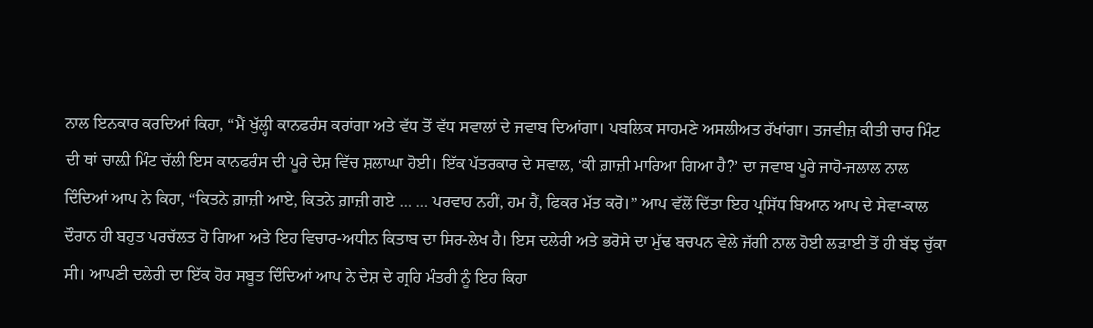ਨਾਲ ਇਨਕਾਰ ਕਰਦਿਆਂ ਕਿਹਾ, “ਮੈਂ ਖੁੱਲ੍ਹੀ ਕਾਨਫਰੰਸ ਕਰਾਂਗਾ ਅਤੇ ਵੱਧ ਤੋਂ ਵੱਧ ਸਵਾਲਾਂ ਦੇ ਜਵਾਬ ਦਿਆਂਗਾ। ਪਬਲਿਕ ਸਾਹਮਣੇ ਅਸਲੀਅਤ ਰੱਖਾਂਗਾ। ਤਜਵੀਜ਼ ਕੀਤੀ ਚਾਰ ਮਿੰਟ ਦੀ ਥਾਂ ਚਾਲ਼ੀ ਮਿੰਟ ਚੱਲੀ ਇਸ ਕਾਨਫਰੰਸ ਦੀ ਪੂਰੇ ਦੇਸ਼ ਵਿੱਚ ਸ਼ਲਾਘਾ ਹੋਈ। ਇੱਕ ਪੱਤਰਕਾਰ ਦੇ ਸਵਾਲ, ‘ਕੀ ਗ਼ਾਜ਼ੀ ਮਾਰਿਆ ਗਿਆ ਹੈ?’ ਦਾ ਜਵਾਬ ਪੂਰੇ ਜਾਹੋ-ਜਲਾਲ ਨਾਲ ਦਿੰਦਿਆਂ ਆਪ ਨੇ ਕਿਹਾ, “ਕਿਤਨੇ ਗ਼ਾਜ਼ੀ ਆਏ, ਕਿਤਨੇ ਗ਼ਾਜ਼ੀ ਗਏ … … ਪਰਵਾਹ ਨਹੀਂ, ਹਮ ਹੈਂ, ਫਿਕਰ ਮੱਤ ਕਰੋ।” ਆਪ ਵੱਲੋਂ ਦਿੱਤਾ ਇਹ ਪ੍ਰਸਿੱਧ ਬਿਆਨ ਆਪ ਦੇ ਸੇਵਾ-ਕਾਲ ਦੌਰਾਨ ਹੀ ਬਹੁਤ ਪਰਚੱਲਤ ਹੋ ਗਿਆ ਅਤੇ ਇਹ ਵਿਚਾਰ-ਅਧੀਨ ਕਿਤਾਬ ਦਾ ਸਿਰ-ਲੇਖ ਹੈ। ਇਸ ਦਲੇਰੀ ਅਤੇ ਭਰੋਸੇ ਦਾ ਮੁੱਢ ਬਚਪਨ ਵੇਲੇ ਜੱਗੀ ਨਾਲ ਹੋਈ ਲੜਾਈ ਤੋਂ ਹੀ ਬੱਝ ਚੁੱਕਾ ਸੀ। ਆਪਣੀ ਦਲੇਰੀ ਦਾ ਇੱਕ ਹੋਰ ਸਬੂਤ ਦਿੰਦਿਆਂ ਆਪ ਨੇ ਦੇਸ਼ ਦੇ ਗ੍ਰਹਿ ਮੰਤਰੀ ਨੂੰ ਇਹ ਕਿਹਾ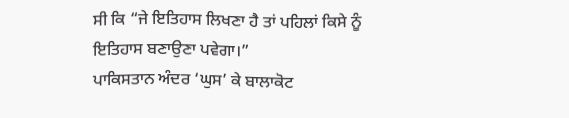ਸੀ ਕਿ “ਜੇ ਇਤਿਹਾਸ ਲਿਖਣਾ ਹੈ ਤਾਂ ਪਹਿਲਾਂ ਕਿਸੇ ਨੂੰ ਇਤਿਹਾਸ ਬਣਾਉਣਾ ਪਵੇਗਾ।”
ਪਾਕਿਸਤਾਨ ਅੰਦਰ ‘ਘੁਸ’ ਕੇ ਬਾਲਾਕੋਟ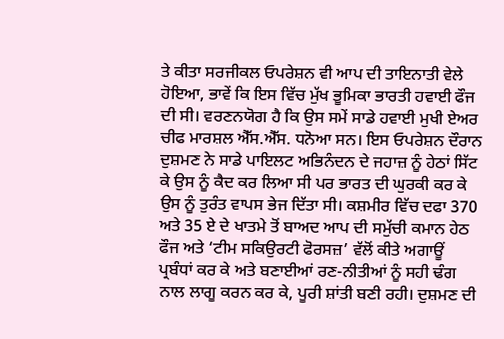ਤੇ ਕੀਤਾ ਸਰਜੀਕਲ ਓਪਰੇਸ਼ਨ ਵੀ ਆਪ ਦੀ ਤਾਇਨਾਤੀ ਵੇਲੇ ਹੋਇਆ, ਭਾਵੇਂ ਕਿ ਇਸ ਵਿੱਚ ਮੁੱਖ ਭੂਮਿਕਾ ਭਾਰਤੀ ਹਵਾਈ ਫੌਜ ਦੀ ਸੀ। ਵਰਣਨਯੋਗ ਹੈ ਕਿ ਉਸ ਸਮੇਂ ਸਾਡੇ ਹਵਾਈ ਮੁਖੀ ਏਅਰ ਚੀਫ ਮਾਰਸ਼ਲ ਐੱਸ.ਐੱਸ. ਧਨੋਆ ਸਨ। ਇਸ ਓਪਰੇਸ਼ਨ ਦੌਰਾਨ ਦੁਸ਼ਮਣ ਨੇ ਸਾਡੇ ਪਾਇਲਟ ਅਭਿਨੰਦਨ ਦੇ ਜਹਾਜ਼ ਨੂੰ ਹੇਠਾਂ ਸਿੱਟ ਕੇ ਉਸ ਨੂੰ ਕੈਦ ਕਰ ਲਿਆ ਸੀ ਪਰ ਭਾਰਤ ਦੀ ਘੁਰਕੀ ਕਰ ਕੇ ਉਸ ਨੂੰ ਤੁਰੰਤ ਵਾਪਸ ਭੇਜ ਦਿੱਤਾ ਸੀ। ਕਸ਼ਮੀਰ ਵਿੱਚ ਦਫਾ 370 ਅਤੇ 35 ਏ ਦੇ ਖਾਤਮੇ ਤੋਂ ਬਾਅਦ ਆਪ ਦੀ ਸਮੁੱਚੀ ਕਮਾਨ ਹੇਠ ਫੌਜ ਅਤੇ ‘ਟੀਮ ਸਕਿਉਰਟੀ ਫੋਰਸਜ਼’ ਵੱਲੋਂ ਕੀਤੇ ਅਗਾਊਂ ਪ੍ਰਬੰਧਾਂ ਕਰ ਕੇ ਅਤੇ ਬਣਾਈਆਂ ਰਣ-ਨੀਤੀਆਂ ਨੂੰ ਸਹੀ ਢੰਗ ਨਾਲ ਲਾਗੂ ਕਰਨ ਕਰ ਕੇ, ਪੂਰੀ ਸ਼ਾਂਤੀ ਬਣੀ ਰਹੀ। ਦੁਸ਼ਮਣ ਦੀ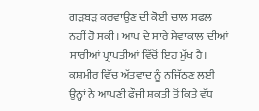ਗੜਬੜ ਕਰਵਾਉਣ ਦੀ ਕੋਈ ਚਾਲ ਸਫਲ ਨਹੀਂ ਹੋ ਸਕੀ। ਆਪ ਦੇ ਸਾਰੇ ਸੇਵਾਕਾਲ ਦੀਆਂ ਸਾਰੀਆਂ ਪ੍ਰਾਪਤੀਆਂ ਵਿੱਚੋਂ ਇਹ ਮੁੱਖ ਹੈ।
ਕਸ਼ਮੀਰ ਵਿੱਚ ਅੱਤਵਾਦ ਨੂੰ ਨਜਿੱਠਣ ਲਈ ਉਨ੍ਹਾਂ ਨੇ ਆਪਣੀ ਫੌਜੀ ਸ਼ਕਤੀ ਤੋਂ ਕਿਤੇ ਵੱਧ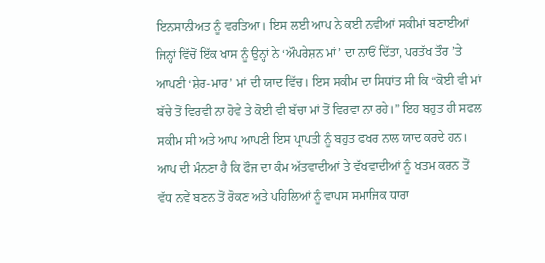ਇਨਸਾਨੀਅਤ ਨੂੰ ਵਰਤਿਆ। ਇਸ ਲਈ ਆਪ ਨੇ ਕਈ ਨਵੀਆਂ ਸਕੀਮਾਂ ਬਣਾਈਆਂ ਜਿਨ੍ਹਾਂ ਵਿੱਚੋਂ ਇੱਕ ਖਾਸ ਨੂੰ ਉਨ੍ਹਾਂ ਨੇ ‘ਔਪਰੇਸ਼ਨ ਮਾਂ’ ਦਾ ਨਾਓਂ ਦਿੱਤਾ, ਪਰਤੱਖ ਤੌਰ ’ਤੇ ਆਪਣੀ ‘ਸ਼ੇਰ-ਮਾਰ’ ਮਾਂ ਦੀ ਯਾਦ ਵਿੱਚ। ਇਸ ਸਕੀਮ ਦਾ ਸਿਧਾਂਤ ਸੀ ਕਿ “ਕੋਈ ਵੀ ਮਾਂ ਬੱਚੇ ਤੋਂ ਵਿਰਵੀ ਨਾ ਹੋਵੇ ਤੇ ਕੋਈ ਵੀ ਬੱਚਾ ਮਾਂ ਤੋਂ ਵਿਰਵਾ ਨਾ ਰਹੇ।” ਇਹ ਬਹੁਤ ਹੀ ਸਫਲ ਸਕੀਮ ਸੀ ਅਤੇ ਆਪ ਆਪਣੀ ਇਸ ਪ੍ਰਾਪਤੀ ਨੂੰ ਬਹੁਤ ਫਖਰ ਨਾਲ ਯਾਦ ਕਰਦੇ ਹਨ। ਆਪ ਦੀ ਮੰਨਣਾ ਹੈ ਕਿ ਫੌਜ ਦਾ ਕੰਮ ਅੱਤਵਾਦੀਆਂ ਤੇ ਵੱਖਵਾਦੀਆਂ ਨੂੰ ਖਤਮ ਕਰਨ ਤੋਂ ਵੱਧ ਨਵੇਂ ਬਣਨ ਤੋਂ ਰੋਕਣ ਅਤੇ ਪਹਿਲਿਆਂ ਨੂੰ ਵਾਪਸ ਸਮਾਜਿਕ ਧਾਰਾ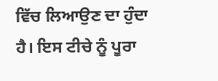ਵਿੱਚ ਲਿਆਉਣ ਦਾ ਹੁੰਦਾ ਹੈ। ਇਸ ਟੀਚੇ ਨੂੰ ਪੂਰਾ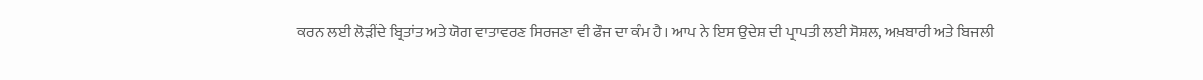ਕਰਨ ਲਈ ਲੋੜੀਂਦੇ ਬ੍ਰਿਤਾਂਤ ਅਤੇ ਯੋਗ ਵਾਤਾਵਰਣ ਸਿਰਜਣਾ ਵੀ ਫੌਜ ਦਾ ਕੰਮ ਹੈ। ਆਪ ਨੇ ਇਸ ਉਦੇਸ਼ ਦੀ ਪ੍ਰਾਪਤੀ ਲਈ ਸੋਸ਼ਲ, ਅਖ਼ਬਾਰੀ ਅਤੇ ਬਿਜਲੀ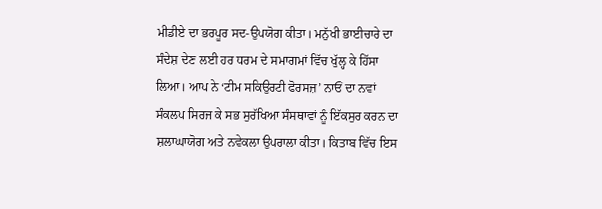ਮੀਡੀਏ ਦਾ ਭਰਪੂਰ ਸਦ-ਉਪਯੋਗ ਕੀਤਾ। ਮਨੁੱਖੀ ਭਾਈਚਾਰੇ ਦਾ ਸੰਦੇਸ਼ ਦੇਣ ਲਈ ਹਰ ਧਰਮ ਦੇ ਸਮਾਗਮਾਂ ਵਿੱਚ ਖੁੱਲ੍ਹ ਕੇ ਹਿੱਸਾ ਲਿਆ। ਆਪ ਨੇ ‘ਟੀਮ ਸਕਿਉਰਟੀ ਫੋਰਸਜ਼’ ਨਾਓਂ ਦਾ ਨਵਾਂ ਸੰਕਲਪ ਸਿਰਜ ਕੇ ਸਭ ਸੁਰੱਖਿਆ ਸੰਸਥਾਵਾਂ ਨੂੰ ਇੱਕਸੁਰ ਕਰਨ ਦਾ ਸ਼ਲਾਘਾਯੋਗ ਅਤੇ ਨਵੇਕਲਾ ਉਪਰਾਲਾ ਕੀਤਾ। ਕਿਤਾਬ ਵਿੱਚ ਇਸ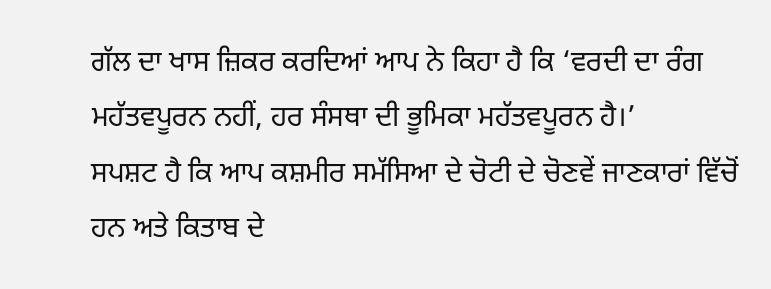ਗੱਲ ਦਾ ਖਾਸ ਜ਼ਿਕਰ ਕਰਦਿਆਂ ਆਪ ਨੇ ਕਿਹਾ ਹੈ ਕਿ ‘ਵਰਦੀ ਦਾ ਰੰਗ ਮਹੱਤਵਪੂਰਨ ਨਹੀਂ, ਹਰ ਸੰਸਥਾ ਦੀ ਭੂਮਿਕਾ ਮਹੱਤਵਪੂਰਨ ਹੈ।’
ਸਪਸ਼ਟ ਹੈ ਕਿ ਆਪ ਕਸ਼ਮੀਰ ਸਮੱਸਿਆ ਦੇ ਚੋਟੀ ਦੇ ਚੋਣਵੇਂ ਜਾਣਕਾਰਾਂ ਵਿੱਚੋਂ ਹਨ ਅਤੇ ਕਿਤਾਬ ਦੇ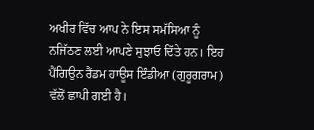ਅਖੀਰ ਵਿੱਚ ਆਪ ਨੇ ਇਸ ਸਮੱਸਿਆ ਨੂੰ ਨਜਿੱਠਣ ਲਈ ਆਪਣੇ ਸੁਝਾਓ ਦਿੱਤੇ ਹਨ। ਇਹ ਪੈਂਗਿਉਨ ਰੈਂਡਮ ਹਾਊਸ ਇੰਡੀਆ (ਗੁਰੂਗਰਾਮ) ਵੱਲੋਂ ਛਾਪੀ ਗਈ ਹੈ।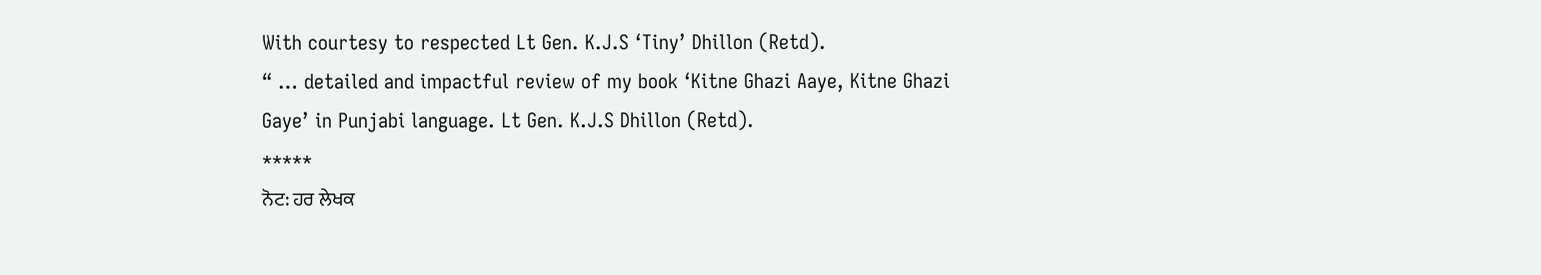With courtesy to respected Lt Gen. K.J.S ‘Tiny’ Dhillon (Retd).
“ … detailed and impactful review of my book ‘Kitne Ghazi Aaye, Kitne Ghazi Gaye’ in Punjabi language. Lt Gen. K.J.S Dhillon (Retd).
*****
ਨੋਟ: ਹਰ ਲੇਖਕ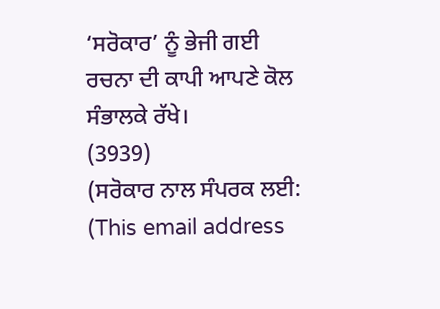‘ਸਰੋਕਾਰ’ ਨੂੰ ਭੇਜੀ ਗਈ ਰਚਨਾ ਦੀ ਕਾਪੀ ਆਪਣੇ ਕੋਲ ਸੰਭਾਲਕੇ ਰੱਖੇ।
(3939)
(ਸਰੋਕਾਰ ਨਾਲ ਸੰਪਰਕ ਲਈ: (This email address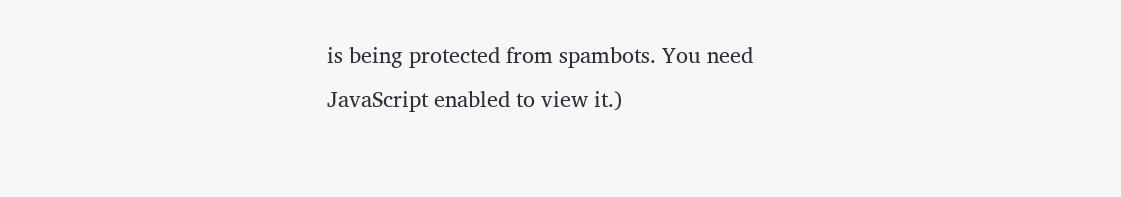is being protected from spambots. You need JavaScript enabled to view it.)